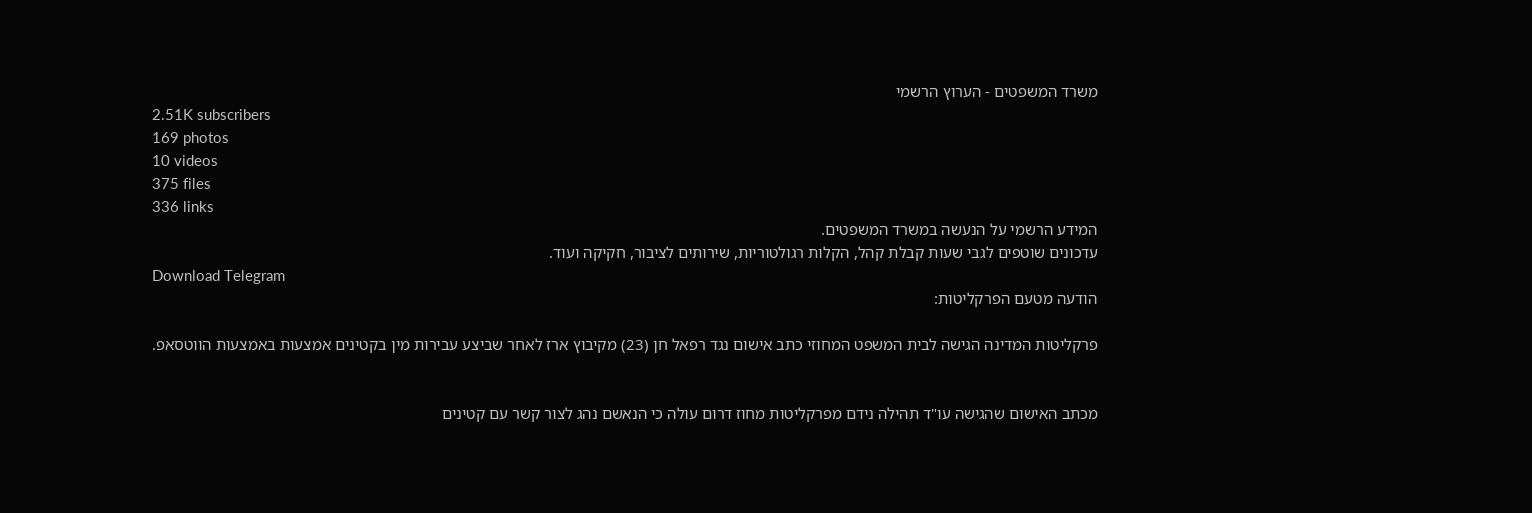משרד המשפטים - הערוץ הרשמי
2.51K subscribers
169 photos
10 videos
375 files
336 links
המידע הרשמי על הנעשה במשרד המשפטים.
עדכונים שוטפים לגבי שעות קבלת קהל, הקלות רגולטוריות, שירותים לציבור, חקיקה ועוד.
Download Telegram
הודעה מטעם הפרקליטות:

פרקליטות המדינה הגישה לבית המשפט המחוזי כתב אישום נגד רפאל חן (23) מקיבוץ ארז לאחר שביצע עבירות מין בקטינים אמצעות באמצעות הווטסאפ.


מכתב האישום שהגישה עו"ד תהילה נידם מפרקליטות מחוז דרום עולה כי הנאשם נהג לצור קשר עם קטינים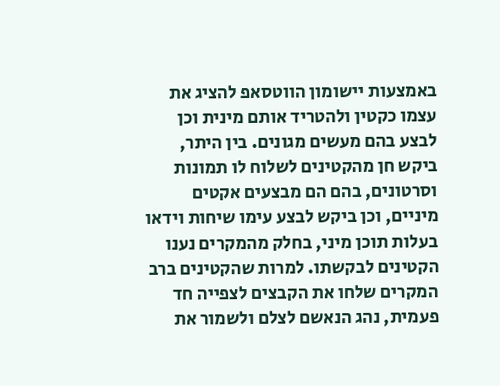באמצעות יישומון הווטסאפ להציג את עצמו כקטין ולהטריד אותם מינית וכן לבצע בהם מעשים מגונים. בין היתר, ביקש חן מהקטינים לשלוח לו תמונות וסרטונים, בהם הם מבצעים אקטים מיניים, וכן ביקש לבצע עימו שיחות וידאו בעלות תוכן מיני, בחלק מהמקרים נענו הקטינים לבקשתו. למרות שהקטינים ברב המקרים שלחו את הקבצים לצפייה חד פעמית, נהג הנאשם לצלם ולשמור את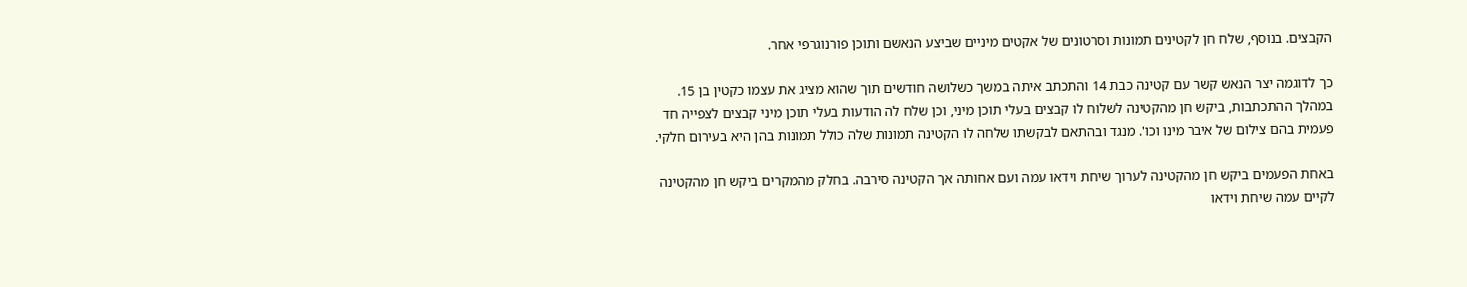הקבצים. בנוסף, שלח חן לקטינים תמונות וסרטונים של אקטים מיניים שביצע הנאשם ותוכן פורנוגרפי אחר.

כך לדוגמה יצר הנאש קשר עם קטינה כבת 14 והתכתב איתה במשך כשלושה חודשים תוך שהוא מציג את עצמו כקטין בן 15. במהלך ההתכתבות, ביקש חן מהקטינה לשלוח לו קבצים בעלי תוכן מיני, וכן שלח לה הודעות בעלי תוכן מיני קבצים לצפייה חד פעמית בהם צילום של איבר מינו וכו'. מנגד ובהתאם לבקשתו שלחה לו הקטינה תמונות שלה כולל תמונות בהן היא בעירום חלקי.

באחת הפעמים ביקש חן מהקטינה לערוך שיחת וידאו עמה ועם אחותה אך הקטינה סירבה. בחלק מהמקרים ביקש חן מהקטינה לקיים עמה שיחת וידאו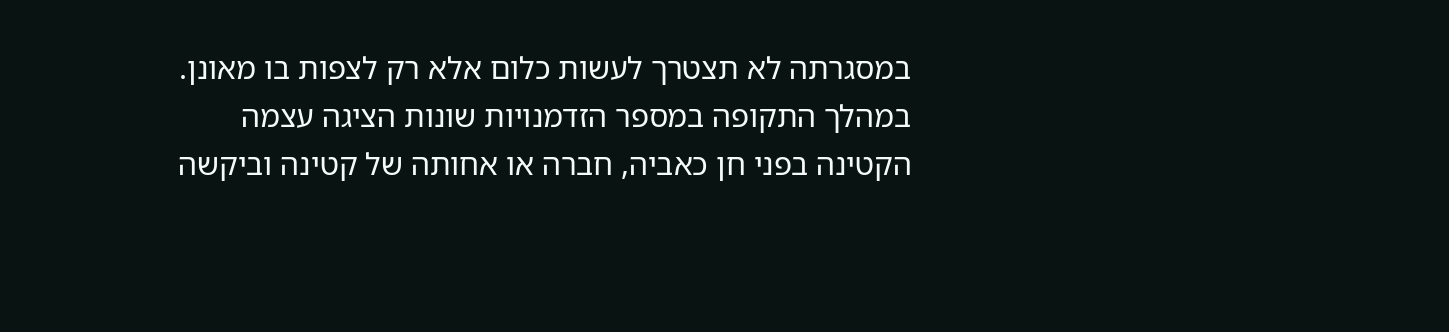במסגרתה לא תצטרך לעשות כלום אלא רק לצפות בו מאונן. במהלך התקופה במספר הזדמנויות שונות הציגה עצמה הקטינה בפני חן כאביה, חברה או אחותה של קטינה וביקשה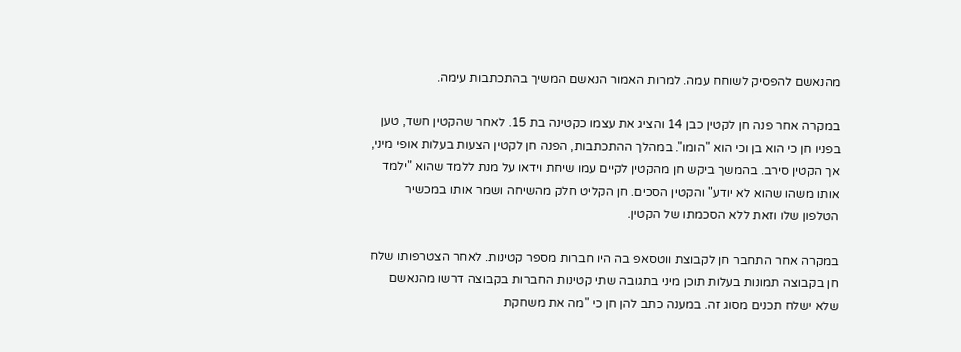מהנאשם להפסיק לשוחח עמה. למרות האמור הנאשם המשיך בהתכתבות עימה.

במקרה אחר פנה חן לקטין כבן 14 והציג את עצמו כקטינה בת 15. לאחר שהקטין חשד, טען בפניו חן כי הוא בן וכי הוא "הומו". במהלך ההתכתבות, הפנה חן לקטין הצעות בעלות אופי מיני, אך הקטין סירב. בהמשך ביקש חן מהקטין לקיים עמו שיחת וידאו על מנת ללמד שהוא "ילמד אותו משהו שהוא לא יודע" והקטין הסכים. חן הקליט חלק מהשיחה ושמר אותו במכשיר הטלפון שלו וזאת ללא הסכמתו של הקטין.

במקרה אחר התחבר חן לקבוצת ווטסאפ בה היו חברות מספר קטינות. לאחר הצטרפותו שלח חן בקבוצה תמונות בעלות תוכן מיני בתגובה שתי קטינות החברות בקבוצה דרשו מהנאשם שלא ישלח תכנים מסוג זה. במענה כתב להן חן כי "מה את משחקת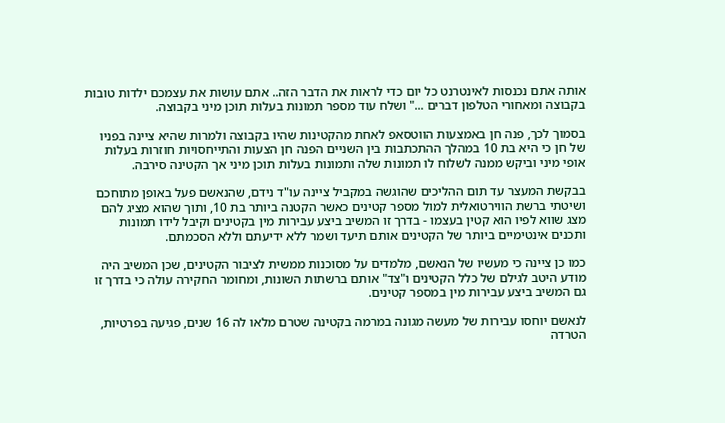אותה אתם נכנסות לאינטרנט כל יום כדי לראות את הדבר הזה.. אתם עושות את עצמכם ילדות טובות בקבוצה ומאחורי הטלפון דברים ..." ושלח עוד מספר תמונות בעלות תוכן מיני בקבוצה.

בסמוך לכך, פנה חן באמצעות הווטסאפ לאחת מהקטינות שהיו בקבוצה ולמרות שהיא ציינה בפניו של חן כי היא בת 10 במהלך ההתכתבות בין השניים הפנה חן הצעות והתייחסויות חוזרות בעלות אופי מיני וביקש ממנה לשלוח לו תמונות שלה ותמונות בעלות תוכן מיני אך הקטינה סירבה.

בבקשת המעצר עד תום ההליכים שהוגשה במקביל ציינה עו"ד נידם, שהנאשם פעל באופן מתוחכם ושיטתי ברשת הווירטואלית למול מספר קטינים כאשר הקטנה ביותר בת 10, ותוך שהוא מציג להם מצג שווא לפיו הוא קטין בעצמו - בדרך זו המשיב ביצע עבירות מין בקטינים וקיבל לידו תמונות ותכנים אינטימיים ביותר של הקטינים אותם תיעד ושמר ללא ידיעתם וללא הסכמתם.

כמו כן ציינה כי מעשיו של הנאשם, מלמדים על מסוכנות ממשית לציבור הקטינים, שכן המשיב היה מודע היטב לגילם של כלל הקטינים ו"צד" אותם ברשתות השונות, ומחומר החקירה עולה כי בדרך זו גם המשיב ביצע עבירות מין במספר קטינים.

לנאשם יוחסו עבירות של מעשה מגונה במרמה בקטינה שטרם מלאו לה 16 שנים, פגיעה בפרטיות, הטרדה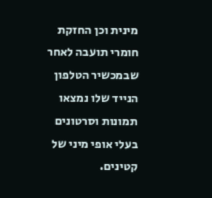מינית וכן החזקת חומרי תועבה לאחר שבמכשיר הטלפון הנייד שלו נמצאו תמונות וסרטונים בעלי אופי מיני של קטינים.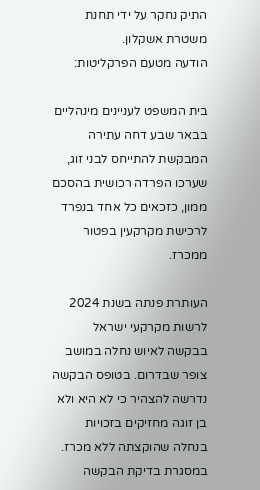התיק נחקר על ידי תחנת משטרת אשקלון.
הודעה מטעם הפרקליטות:

בית המשפט לעניינים מינהליים בבאר שבע דחה עתירה המבקשת להתייחס לבני זוג, שערכו הפרדה רכושית בהסכם ממון, כזכאים כל אחד בנפרד לרכישת מקרקעין בפטור ממכרז.

העותרת פנתה בשנת 2024 לרשות מקרקעי ישראל בבקשה לאיוש נחלה במושב צופר שבדרום. בטופס הבקשה נדרשה להצהיר כי לא היא ולא בן זוגה מחזיקים בזכויות בנחלה שהוקצתה ללא מכרז. במסגרת בדיקת הבקשה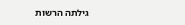גילתה הרשות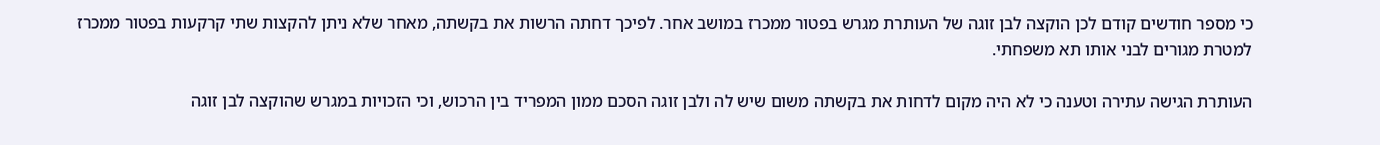כי מספר חודשים קודם לכן הוקצה לבן זוגה של העותרת מגרש בפטור ממכרז במושב אחר. לפיכך דחתה הרשות את בקשתה, מאחר שלא ניתן להקצות שתי קרקעות בפטור ממכרז למטרת מגורים לבני אותו תא משפחתי.

העותרת הגישה עתירה וטענה כי לא היה מקום לדחות את בקשתה משום שיש לה ולבן זוגה הסכם ממון המפריד בין הרכוש, וכי הזכויות במגרש שהוקצה לבן זוגה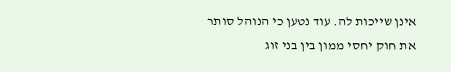אינן שייכות לה. עוד נטען כי הנוהל סותר את חוק יחסי ממון בין בני זוג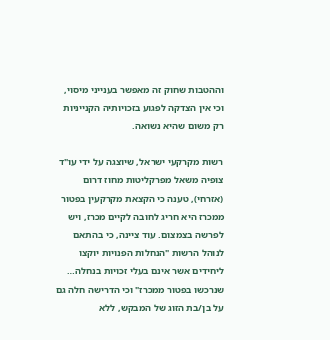וההטבות שחוק זה מאפשר בענייני מיסוי, וכי אין הצדקה לפגוע בזכויותיה הקנייניות רק משום שהיא נשואה.

רשות מקרקעי ישראל, שיוצגה על ידי עו"ד צופיה משאל מפרקליטות מחוז דרום (אזרחי), טענה כי הקצאת מקרקעין בפטור ממכרז היא חריג לחובה לקיים מכרז, ויש לפרשה בצמצום. עוד ציינה, כי בהתאם לנוהל הרשות "הנחלות הפנויות יוקצו ליחידים אשר אינם בעלי זכויות בנחלה… שנרכשו בפטור ממכרז" וכי הדרישה חלה גם על בן/בת הזוג של המבקש, ללא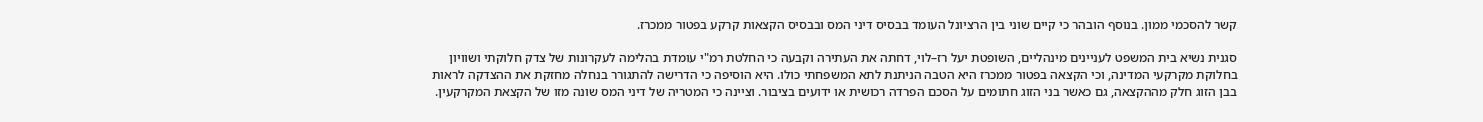קשר להסכמי ממון. בנוסף הובהר כי קיים שוני בין הרציונל העומד בבסיס דיני המס ובבסיס הקצאות קרקע בפטור ממכרז.

סגנית נשיא בית המשפט לעניינים מינהליים, השופטת יעל רז–לוי, דחתה את העתירה וקבעה כי החלטת רמ"י עומדת בהלימה לעקרונות של צדק חלוקתי ושוויון בחלוקת מקרקעי המדינה, וכי הקצאה בפטור ממכרז היא הטבה הניתנת לתא המשפחתי כולו. היא הוסיפה כי הדרישה להתגורר בנחלה מחזקת את ההצדקה לראות בבן הזוג חלק מההקצאה, גם כאשר בני הזוג חתומים על הסכם הפרדה רכושית או ידועים בציבור. וציינה כי המטריה של דיני המס שונה מזו של הקצאת המקרקעין.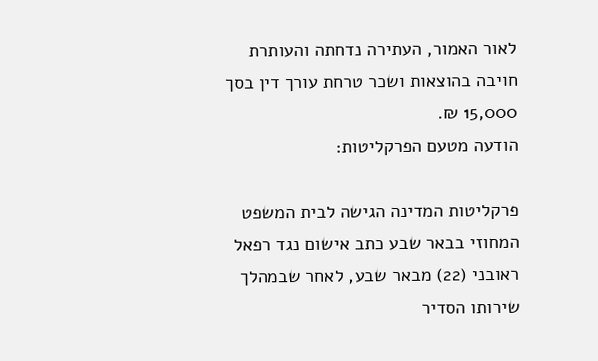לאור האמור, העתירה נדחתה והעותרת חויבה בהוצאות ושכר טרחת עורך דין בסך 15,000 ₪.
הודעה מטעם הפרקליטות:

פרקליטות המדינה הגישה לבית המשפט המחוזי בבאר שבע כתב אישום נגד רפאל ראובני (22) מבאר שבע, לאחר שבמהלך שירותו הסדיר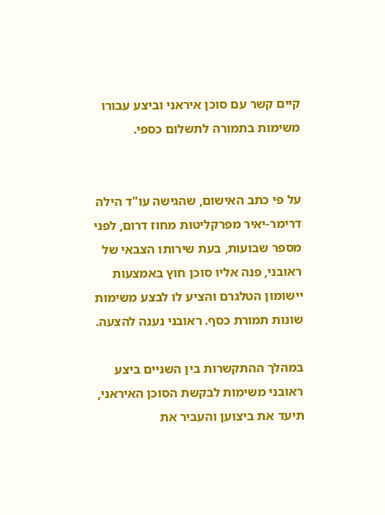קיים קשר עם סוכן איראני וביצע עבורו משימות בתמורה לתשלום כספי.


על פי כתב האישום, שהגישה עו"ד הילה דרימר-יאיר מפרקליטות מחוז דרום, לפני מספר שבועות, בעת שירותו הצבאי של ראובני, פנה אליו סוכן חוץ באמצעות יישומון הטלגרם והציע לו לבצע משימות שונות תמורת כסף. ראובני נענה להצעה.

במהלך ההתקשרות בין השניים ביצע ראובני משימות לבקשת הסוכן האיראני, תיעד את ביצוען והעביר את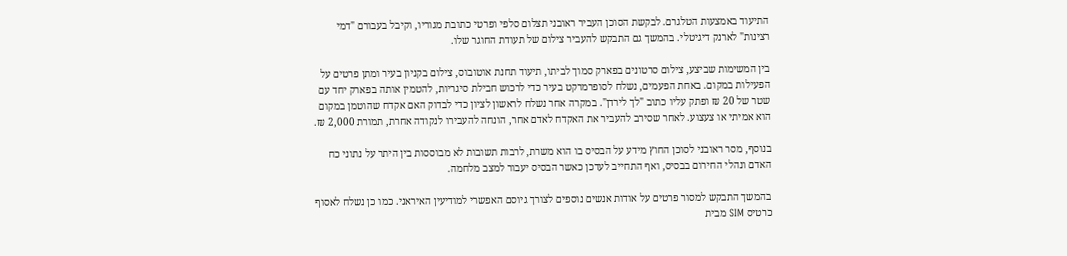התיעוד באמצעות הטלגרם. לבקשת הסוכן העביר ראובני תצלום סלפי ופרטי כתובת מגוריו, וקיבל בעבורם "דמי רצינות" לארנק דיגיטלי. בהמשך גם התבקש להעביר צילום של תעודת החוגר שלו.

בין המשימות שביצע, צילום סרטונים בפארק סמוך לביתו, תיעוד תחנת אוטובוס, צילום בקניון בעיר ומתן פרטים על הפעילות במקום. באחת הפעמים, נשלח לסופרמרקט בעיר כדי לרכוש חבילת סיגריות, להטמין אותה בפארק יחד עם שטר של 20 ₪ ופתק עליו כתוב "לך לירדן". במקרה אחר נשלח לראשון לציון כדי לבדוק האם אקדח שהוטמן במקום הוא אמיתי או צעצוע. לאחר שסירב להעביר את האקדח לאדם אחר, הונחה להעבירו לנקודה אחרת, תמורת 2,000 ₪.

בנוסף, מסר ראובני לסוכן החוץ מידע על הבסיס בו הוא משרת, לרבות תשובות לא מבוססות בין היתר על נתוני כח האדם ונהלי החירום בבסיס, ואף התחייב לעדכן כאשר הבסיס יעבור למצב מלחמה.

בהמשך התבקש למסור פרטים על אודות אנשים נוספים לצורך גיוסם האפשרי למודיעין האיראני. כמו כן נשלח לאסוף כרטיס SIM מבית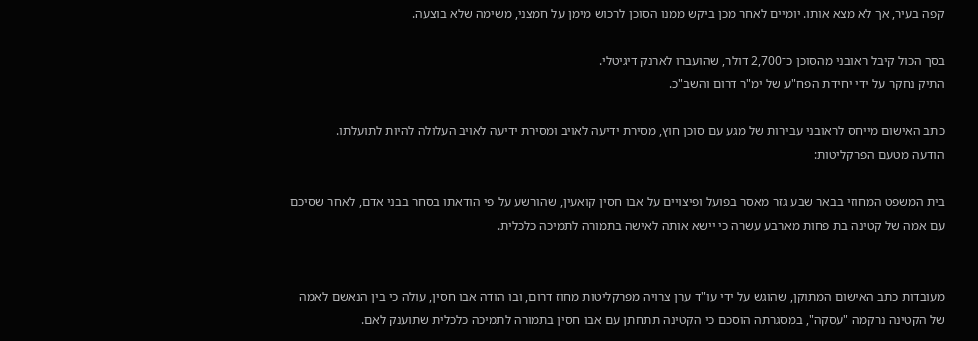קפה בעיר, אך לא מצא אותו. יומיים לאחר מכן ביקש ממנו הסוכן לרכוש מימן על חמצני, משימה שלא בוצעה.

בסך הכול קיבל ראובני מהסוכן כ־2,700 דולר, שהועברו לארנק דיגיטלי.
התיק נחקר על ידי יחידת הפח"ע של ימ"ר דרום והשב"כ.

כתב האישום מייחס לראובני עבירות של מגע עם סוכן חוץ, מסירת ידיעה לאויב ומסירת ידיעה לאויב העלולה להיות לתועלתו.
הודעה מטעם הפרקליטות:

בית המשפט המחוזי בבאר שבע גזר מאסר בפועל ופיצויים על אבו חסין קואעין, שהורשע על פי הודאתו בסחר בבני אדם, לאחר שסיכם עם אמה של קטינה בת פחות מארבע עשרה כי יישא אותה לאישה בתמורה לתמיכה כלכלית.


מעובדות כתב האישום המתוקן, שהוגש על ידי עו"ד ערן צרויה מפרקליטות מחוז דרום, ובו הודה אבו חסין, עולה כי בין הנאשם לאמה של הקטינה נרקמה "עסקה", במסגרתה הוסכם כי הקטינה תתחתן עם אבו חסין בתמורה לתמיכה כלכלית שתוענק לאם.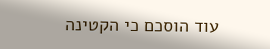עוד הוסכם כי הקטינה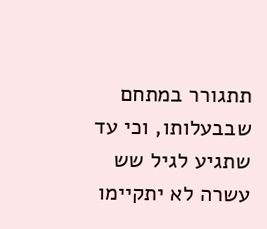תתגורר במתחם שבבעלותו, וכי עד שתגיע לגיל שש עשרה לא יתקיימו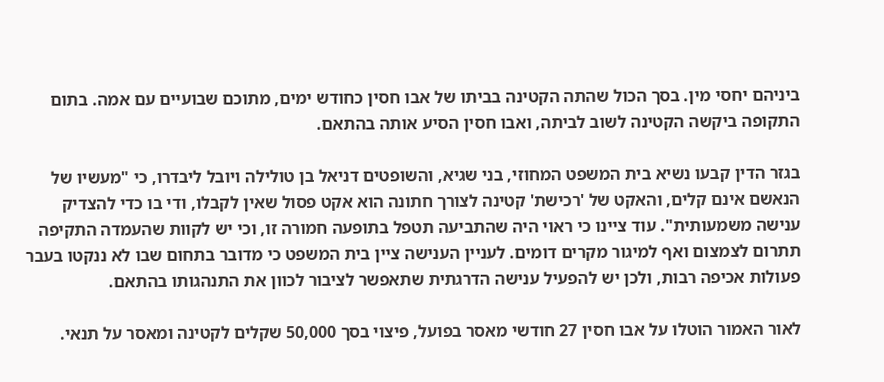ביניהם יחסי מין. בסך הכול שהתה הקטינה בביתו של אבו חסין כחודש ימים, מתוכם שבועיים עם אמה. בתום התקופה ביקשה הקטינה לשוב לביתה, ואבו חסין הסיע אותה בהתאם.

בגזר הדין קבעו נשיא בית המשפט המחוזי, בני שגיא, והשופטים דניאל בן טולילה ויובל ליבדרו, כי "מעשיו של הנאשם אינם קלים, והאקט של 'רכישת' קטינה לצורך חתונה הוא אקט פסול שאין לקבלו, ודי בו כדי להצדיק ענישה משמעותית". עוד ציינו כי ראוי היה שהתביעה תטפל בתופעה חמורה זו, וכי יש לקוות שהעמדה התקיפה תתרום לצמצום ואף למיגור מקרים דומים. לעניין הענישה ציין בית המשפט כי מדובר בתחום שבו לא ננקטו בעבר פעולות אכיפה רבות, ולכן יש להפעיל ענישה הדרגתית שתאפשר לציבור לכוון את התנהגותו בהתאם.

לאור האמור הוטלו על אבו חסין 27 חודשי מאסר בפועל, פיצוי בסך 50,000 שקלים לקטינה ומאסר על תנאי.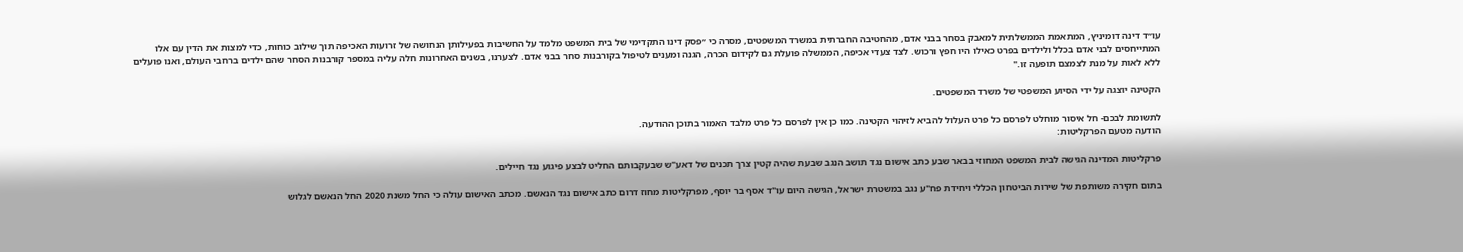עו״ד דינה דומיניץ, המתאמת הממשלתית למאבק בסחר בבני אדם, מהחטיבה החברתית במשרד המשפטים, מסרה כי ״פסק דינו התקדימי של בית המשפט מלמד על החשיבות בפעילותן הנחושה של זרועות האכיפה תוך שילוב כוחות, כדי למצות את הדין עם אלו המתייחסים לבני אדם בכלל ולילדים בפרט כאילו היו חפץ ורכוש. לצד צעדי אכיפה, הממשלה פועלת גם לקידום הכרה, הגנה ומענים לטיפול בקורבנות סחר בבני אדם. לצערנו, בשנים האחרונות חלה עליה במספר קורבנות הסחר שהם ילדים ברחבי העולם, ואנו פועלים ללא לאות על מנת לצמצם תופעה זו."

הקטינה יוצגה על ידי הסיוע המשפטי של משרד המשפטים.

לתשומת לבכם- חל איסור מוחלט לפרסם כל פרט העלול להביא לזיהוי הקטינה. כמו כן אין לפרסם כל פרט מלבד האמור בתוכן ההודעה.
הודעה מטעם הפרקליטות:

פרקליטות המדינה הגישה לבית המשפט המחוזי בבאר שבע כתב אישום נגד תושב הנגב שבעת שהיה קטין צרך תכנים של דאע"ש שבעקבותם החליט לבצע פיגוע נגד חיילים.

בתום חקירה משותפת של שירות הביטחון הכללי ויחידת פח"ע נגב במשטרת ישראל, הגישה היום עו"ד אסף בר יוסף, מפרקליטות מחוז דרום כתב אישום נגד הנאשם. מכתב האישום עולה כי החל משנת 2020 החל הנאשם לגלוש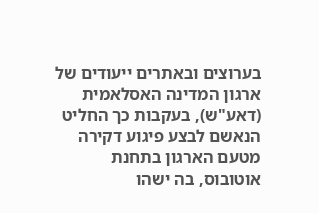בערוצים ובאתרים ייעודים של ארגון המדינה האסלאמית (דאע"ש), בעקבות כך החליט הנאשם לבצע פיגוע דקירה מטעם הארגון בתחנת אוטובוס, בה ישהו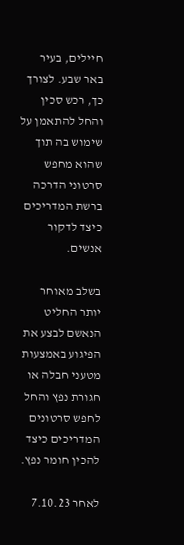חיילים, בעיר באר שבע. לצורך כך, רכש סכין והחל להתאמן על שימוש בה תוך שהוא מחפש סרטוני הדרכה ברשת המדריכים כיצד לדקור אנשים.

בשלב מאוחר יותר החליט הנאשם לבצע את הפיגוע באמצעות מטעני חבלה או חגורת נפץ והחל לחפש סרטונים המדריכים כיצד להכין חומר נפץ.

לאחר 7.10.23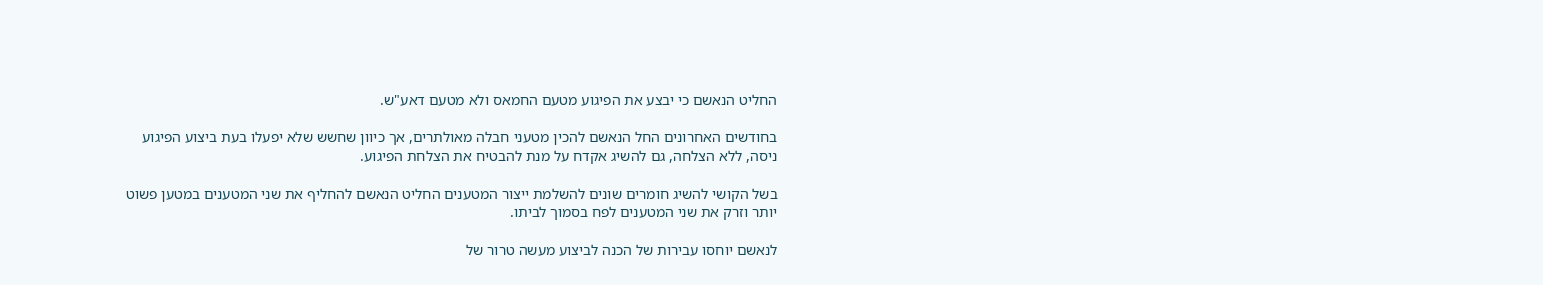החליט הנאשם כי יבצע את הפיגוע מטעם החמאס ולא מטעם דאע"ש.

בחודשים האחרונים החל הנאשם להכין מטעני חבלה מאולתרים, אך כיוון שחשש שלא יפעלו בעת ביצוע הפיגוע ניסה, ללא הצלחה, גם להשיג אקדח על מנת להבטיח את הצלחת הפיגוע.

בשל הקושי להשיג חומרים שונים להשלמת ייצור המטענים החליט הנאשם להחליף את שני המטענים במטען פשוט יותר וזרק את שני המטענים לפח בסמוך לביתו.

לנאשם יוחסו עבירות של הכנה לביצוע מעשה טרור של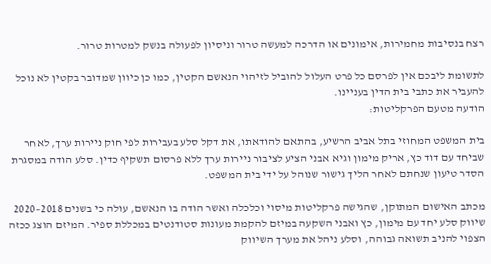רצח בנסיבות מחמירות, אימונים או הדרכה למעשה טרור וניסיון לפעולה בנשק למטרות טרור.

לתשומת ליבכם אין לפרסם כל פרט העלול להוביל לזיהוי הנאשם הקטין, כמו כן כיוון שמדובר בקטין לא נוכל להעביר את כתבי בית הדין בעניינו.
הודעה מטעם הפרקליטות:

בית המשפט המחוזי בתל אביב הרשיע, בהתאם להודאתו, את דקל סלע בעבירות לפי חוק ניירות ערך, לאחר שביחד עם דוד כץ, אריק מימון וגיא אבני הציע לציבור ניירות ערך ללא פרסום תשקיף כדין. סלע הודה במסגרת הסדר טיעון שנחתם לאחר הליך גישור שנוהל על ידי בית המשפט.

מכתב האישום המתוקן, שהגישה פרקליטות מיסוי וכלכלה ואשר הודה בו הנאשם, עולה כי בשנים 2018–2020 שיווק סלע יחד עם מימון, כץ ואבני השקעה במיזם להקמת מעונות סטודנטים במכללת ספיר. המיזם הוצג ככזה הצפוי להניב תשואה גבוהה, וסלע ניהל את מערך השיווק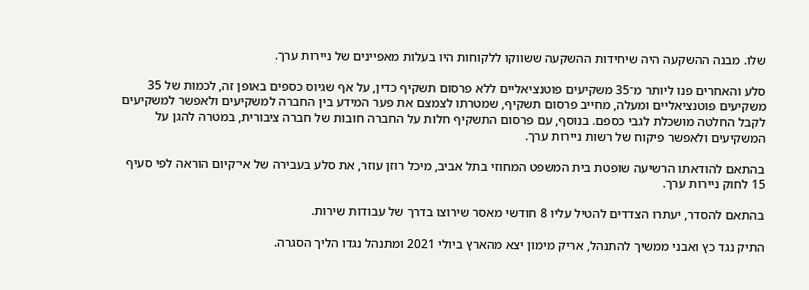שלו. מבנה ההשקעה היה שיחידות ההשקעה ששווקו ללקוחות היו בעלות מאפיינים של ניירות ערך.

סלע והאחרים פנו ליותר מ־35 משקיעים פוטנציאליים ללא פרסום תשקיף כדין, על אף שגיוס כספים באופן זה, לכמות של 35 משקיעים פוטנציאליים ומעלה, מחייב פרסום תשקיף, שמטרתו לצמצם את פער המידע בין החברה למשקיעים ולאפשר למשקיעים לקבל החלטה מושכלת לגבי כספם. בנוסף, עם פרסום התשקיף חלות על החברה חובות של חברה ציבורית, במטרה להגן על המשקיעים ולאפשר פיקוח של רשות ניירות ערך.

בהתאם להודאתו הרשיעה שופטת בית המשפט המחוזי בתל אביב, מיכל רוזן עוזר, את סלע בעבירה של אי־קיום הוראה לפי סעיף 15 לחוק ניירות ערך.

בהתאם להסדר, יעתרו הצדדים להטיל עליו 8 חודשי מאסר שירוצו בדרך של עבודות שירות.

התיק נגד כץ ואבני ממשיך להתנהל, אריק מימון יצא מהארץ ביולי 2021 ומתנהל נגדו הליך הסגרה.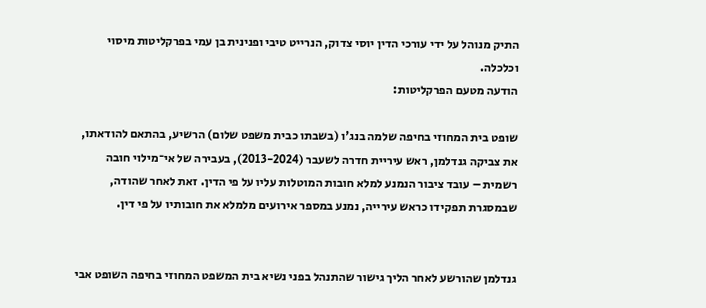התיק מנוהל על ידי עורכי הדין יוסי צדוק, הנרייט טיבי ופנינית בן עמי בפרקליטות מיסוי וכלכלה.
הודעה מטעם הפרקליטות:

שופט בית המחוזי בחיפה שלמה בנג'ו (בשבתו כבית משפט שלום) הרשיע, בהתאם להודאתו, את צביקה גנדלמן, ראש עיריית חדרה לשעבר (2013-2024), בעבירה של אי־מילוי חובה רשמית – עובד ציבור הנמנע למלא חובות המוטלות עליו על פי הדין. זאת לאחר שהודה, שבמסגרת תפקידו כראש עירייה, נמנע במספר אירועים מלמלא את חובותיו על פי דין.


גנדלמן שהורשע לאחר הליך גישור שהתנהל בפני נשיא בית המשפט המחוזי בחיפה השופט אבי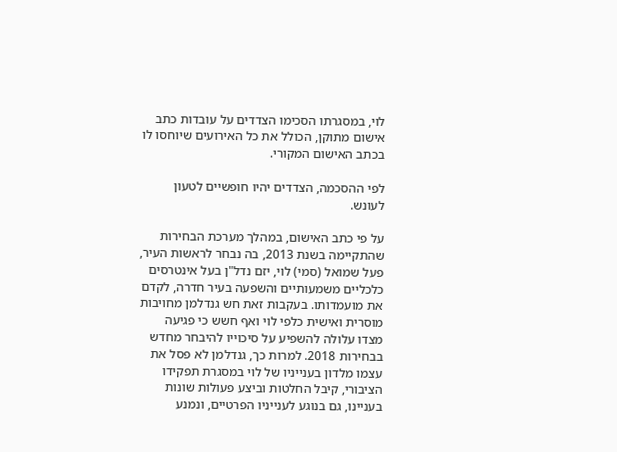לוי, במסגרתו הסכימו הצדדים על עובדות כתב אישום מתוקן, הכולל את כל האירועים שיוחסו לו בכתב האישום המקורי.

לפי ההסכמה, הצדדים יהיו חופשיים לטעון לעונש.

על פי כתב האישום, במהלך מערכת הבחירות שהתקיימה בשנת 2013, בה נבחר לראשות העיר, פעל שמואל (סמי) לוי, יזם נדל"ן בעל אינטרסים כלכליים משמעותיים והשפעה בעיר חדרה, לקדם את מועמדותו. בעקבות זאת חש גנדלמן מחויבות מוסרית ואישית כלפי לוי ואף חשש כי פגיעה מצדו עלולה להשפיע על סיכוייו להיבחר מחדש בבחירות 2018. למרות כך, גנדלמן לא פסל את עצמו מלדון בענייניו של לוי במסגרת תפקידו הציבורי, קיבל החלטות וביצע פעולות שונות בעניינו, גם בנוגע לענייניו הפרטיים, ונמנע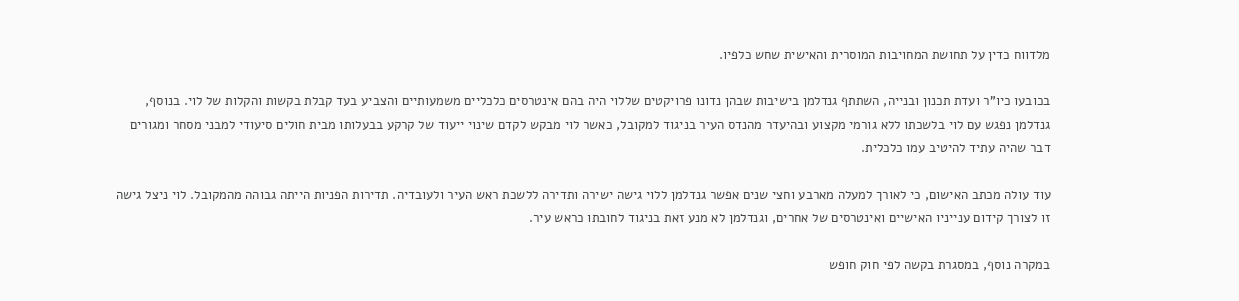מלדווח כדין על תחושת המחויבות המוסרית והאישית שחש כלפיו.

בכובעו כיו"ר ועדת תכנון ובנייה, השתתף גנדלמן בישיבות שבהן נדונו פרויקטים שללוי היה בהם אינטרסים כלכליים משמעותיים והצביע בעד קבלת בקשות והקלות של לוי. בנוסף, גנדלמן נפגש עם לוי בלשכתו ללא גורמי מקצוע ובהיעדר מהנדס העיר בניגוד למקובל, כאשר לוי מבקש לקדם שינוי ייעוד של קרקע בבעלותו מבית חולים סיעודי למבני מסחר ומגורים דבר שהיה עתיד להיטיב עמו כלכלית.

עוד עולה מכתב האישום, כי לאורך למעלה מארבע וחצי שנים אפשר גנדלמן ללוי גישה ישירה ותדירה ללשכת ראש העיר ולעובדיה. תדירות הפניות הייתה גבוהה מהמקובל. לוי ניצל גישה זו לצורך קידום ענייניו האישיים ואינטרסים של אחרים, וגנדלמן לא מנע זאת בניגוד לחובתו כראש עיר.

במקרה נוסף, במסגרת בקשה לפי חוק חופש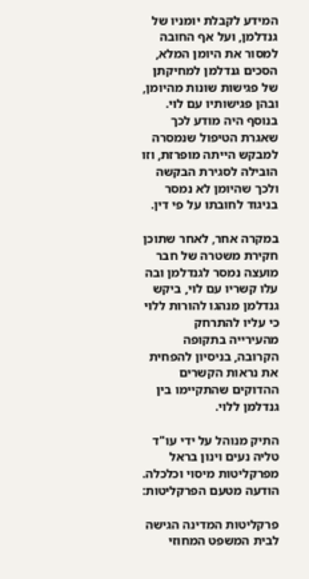המידע לקבלת יומניו של גנדלמן, ועל אף החובה למסור את היומן המלא, הסכים גנדלמן למחיקתן של פגישות שונות מהיומן, ובהן פגישותיו עם לוי. בנוסף היה מודע לכך שאגרת הטיפול שנמסרה למבקש הייתה מופרזת, וזו הובילה לסגירת הבקשה ולכך שהיומן לא נמסר בניגוד לחובתו על פי דין.

במקרה אחר, לאחר שתוכן חקירת משטרה של חבר מועצה נמסר לגנדלמן ובה עלו קשריו עם לוי, ביקש גנדלמן מנהגו להורות ללוי כי עליו להתרחק מהעירייה בתקופה הקרובה, בניסיון להפחית את נראות הקשרים ההדוקים שהתקיימו בין גנדלמן ללוי.

התיק מנוהל על ידי עו"ד טליה נעים וינון בראל מפרקליטות מיסוי וכלכלה.
הודעה מטעם הפרקליטות:

פרקליטות המדינה הגישה לבית המשפט המחוזי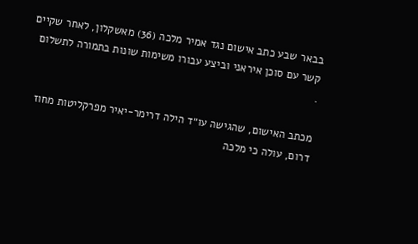בבאר שבע כתב אישום נגד אמיר מלכה (36) מאשקלון, לאחר שקיים קשר עם סוכן איראני וביצע עבורו משימות שונות בתמורה לתשלום
.

מכתב האישום, שהגישה עו״ד הילה דרימר-יאיר מפרקליטות מחוז דרום, עולה כי מלכה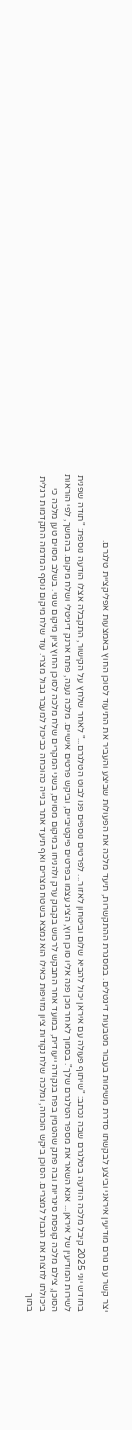יצר קשר עם גורם מודיעין איראני וביצע לבקשתו סדרת משימות בעבור מטבעות דיגטלים. במסגרת ההתקשרות, תיעד מלכה את הפעולות שביצע והעביר את התיעוד לסוכן החוץ באמצעות אפליקציית טלגרם.

בחודש יוני 2025 קיבל מלכה הודעה בטלגרם שבה נכתב: "שיתוף פעולה עם איראן יכול להביא שלום וביטחון לאזור... לפרטים נוספים פנו לבוט הטלגרם..." לאחר שלחץ על הקישור, התקבלה אצלו הודעה נוספת: "תודה שפנית לשירות המודיעין של איראן... אנא השאר את מספר הטלגרם שלך". בסמוך לאחר מכן פנה אליו סוכן חוץ, הציג עצמו בפרטים פיקטיביים, וביקש פרטים אישיים. מלכה נענה, פתח ארנק דיגיטלי ושלח מיקום. בהמשך, לפי הוראות הסוכן, צילם מלכה קופסת סיגריות ובה פתק שהטמין בפח בנקודה ייעודית, במועד אחר התבקש לרכוש בקבוק ערק ולהניחו במיקום מסוים, בשני המקרים שלח מלכה לסוכן החוץ ציון מיקום שגוי. בשלב מסוים טען מלכה כי ביכולתו לחצות את הגבול למצרים. הסוכן ביקש הוכחה, ומלכה שלח נקודות ציון מזויפות כאילו הוא נמצא בשטח מצרים ואף תיעד אתר בנייה כהוכחה כביכול למעבר גבול מצרי. עוד שלח מיקום נוסף המדמה התקדמות רגלית בתוך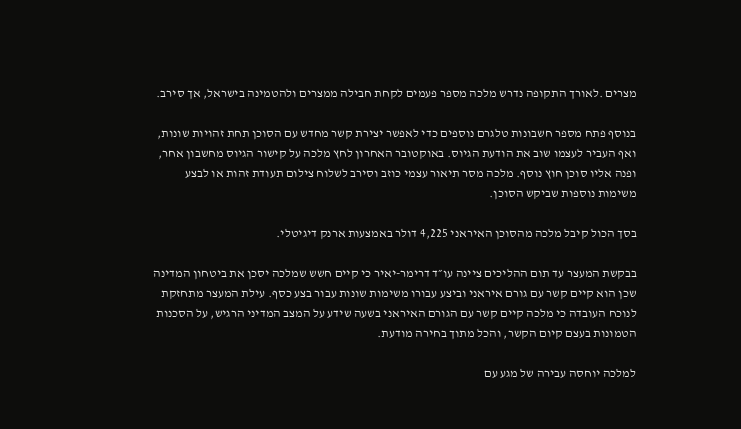מצרים .לאורך התקופה נדרש מלכה מספר פעמים לקחת חבילה ממצרים ולהטמינה בישראל, אך סירב.

בנוסף פתח מספר חשבונות טלגרם נוספים כדי לאפשר יצירת קשר מחדש עם הסוכן תחת זהויות שונות, ואף העביר לעצמו שוב את הודעת הגיוס. באוקטובר האחרון לחץ מלכה על קישור הגיוס מחשבון אחר, ופנה אליו סוכן חוץ נוסף. מלכה מסר תיאור עצמי כוזב וסירב לשלוח צילום תעודת זהות או לבצע משימות נוספות שביקש הסוכן.

בסך הכול קיבל מלכה מהסוכן האיראני 4,225 דולר באמצעות ארנק דיגיטלי.

בבקשת המעצר עד תום ההליכים ציינה עו״ד דרימר-יאיר כי קיים חשש שמלכה יסכן את ביטחון המדינה שכן הוא קיים קשר עם גורם איראני וביצע עבורו משימות שונות עבור בצע כסף. עילת המעצר מתחזקת לנוכח העובדה כי מלכה קיים קשר עם הגורם האיראני בשעה שידע על המצב המדיני הרגיש, על הסכנות הטמונות בעצם קיום הקשר, והכל מתוך בחירה מודעת.

למלכה יוחסה עבירה של מגע עם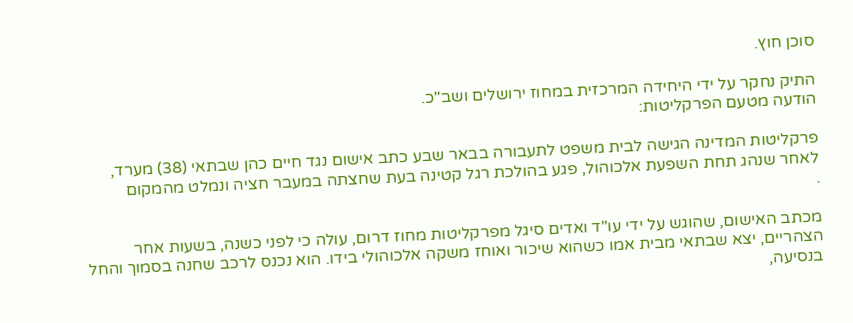סוכן חוץ.

התיק נחקר על ידי היחידה המרכזית במחוז ירושלים ושב"כ.
הודעה מטעם הפרקליטות:

פרקליטות המדינה הגישה לבית משפט לתעבורה בבאר שבע כתב אישום נגד חיים כהן שבתאי (38) מערד, לאחר שנהג תחת השפעת אלכוהול, פגע בהולכת רגל קטינה בעת שחצתה במעבר חציה ונמלט מהמקום
.

מכתב האישום, שהוגש על ידי עו"ד ואדים סיגל מפרקליטות מחוז דרום, עולה כי לפני כשנה, בשעות אחר הצהריים, יצא שבתאי מבית אמו כשהוא שיכור ואוחז משקה אלכוהולי בידו. הוא נכנס לרכב שחנה בסמוך והחל בנסיעה,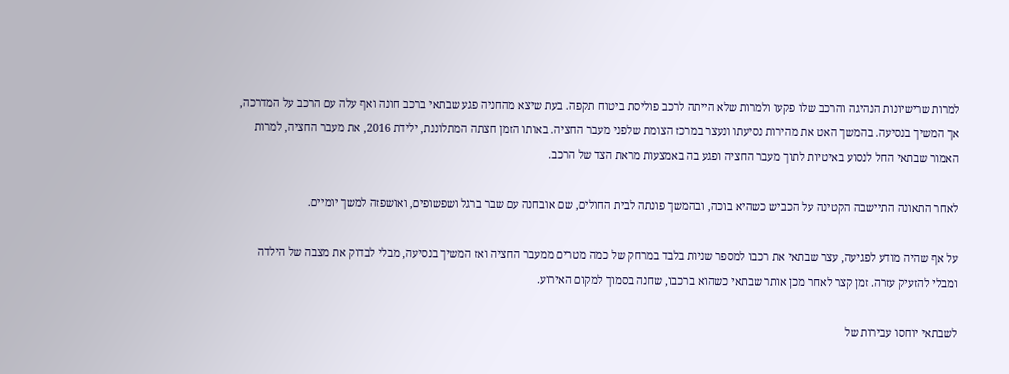למרות שרישיונות הנהיגה והרכב שלו פקעו ולמרות שלא הייתה לרכב פוליסת ביטוח תקפה. בעת שיצא מהחניה פגע שבתאי ברכב חונה ואף עלה עם הרכב על המדרכה, אך המשיך בנסיעה. בהמשך האט את מהירות נסיעתו ונעצר במרכז הצומת שלפני מעבר החציה. באותו הזמן חצתה המתלוננת, ילידת 2016, את מעבר החציה, למרות האמור שבתאי החל לנסוע באיטיות לתוך מעבר החציה ופגע בה באמצעות מראת הצד של הרכב.

לאחר התאונה התיישבה הקטינה על הכביש כשהיא בוכה, ובהמשך פונתה לבית החולים, שם אובחנה עם שבר ברגל ושפשופים, ואושפזה למשך יומיים.

על אף שהיה מודע לפגיעה, עצר שבתאי את רכבו למספר שניות בלבד במרחק של כמה מטרים ממעבר החציה ואז המשיך בנסיעה, מבלי לבדוק את מצבה של הילדה ומבלי להזעיק עזרה. זמן קצר לאחר מכן אותר שבתאי כשהוא ברכבו, שחנה בסמוך למקום האירוע.

לשבתאי יוחסו עבירות של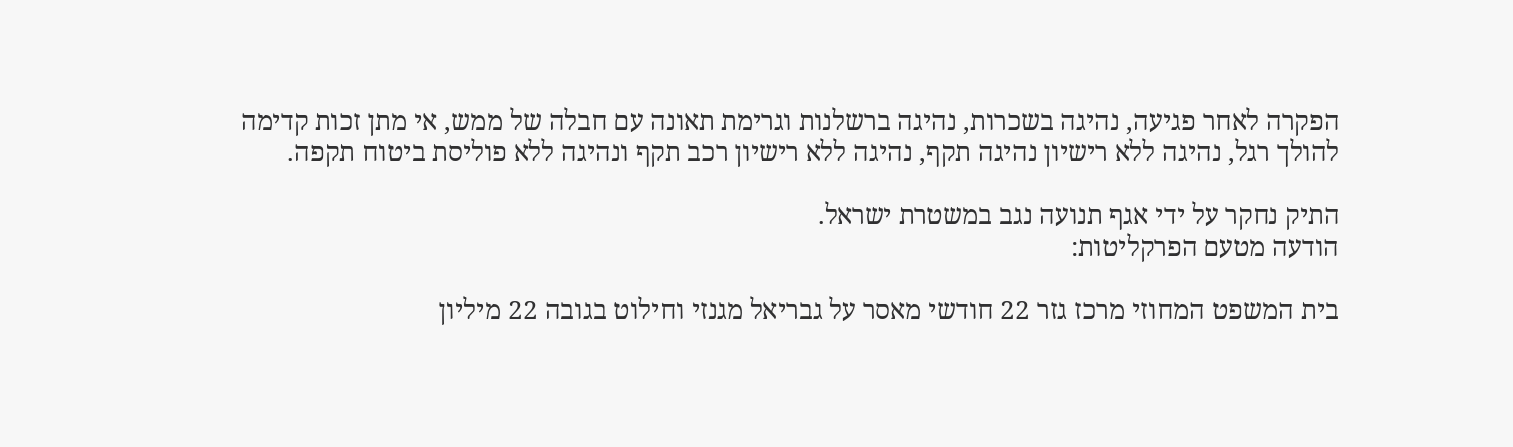הפקרה לאחר פגיעה, נהיגה בשכרות, נהיגה ברשלנות וגרימת תאונה עם חבלה של ממש, אי מתן זכות קדימה להולך רגל, נהיגה ללא רישיון נהיגה תקף, נהיגה ללא רישיון רכב תקף ונהיגה ללא פוליסת ביטוח תקפה.

התיק נחקר על ידי אגף תנועה נגב במשטרת ישראל.
הודעה מטעם הפרקליטות:

בית המשפט המחוזי מרכז גזר 22 חודשי מאסר על גבריאל מגנזי וחילוט בגובה 22 מיליון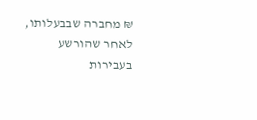₪ מחברה שבבעלותו, לאחר שהורשע בעבירות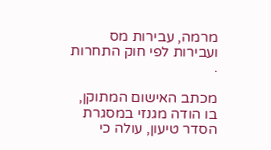מרמה, עבירות מס ועבירות לפי חוק התחרות
.

מכתב האישום המתוקן, בו הודה מגנזי במסגרת הסדר טיעון, עולה כי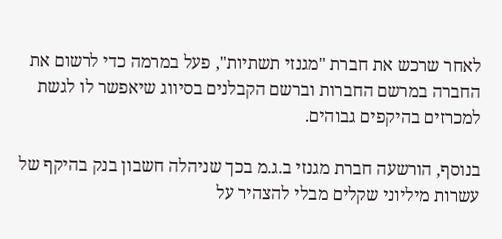לאחר שרכש את חברת "מגנזי תשתיות", פעל במרמה כדי לרשום את החברה במרשם החברות וברשם הקבלנים בסיווג שיאפשר לו לגשת למכרזים בהיקפים גבוהים.

בנוסף, הורשעה חברת מגנזי ב.ג.מ בכך שניהלה חשבון בנק בהיקף של עשרות מיליוני שקלים מבלי להצהיר על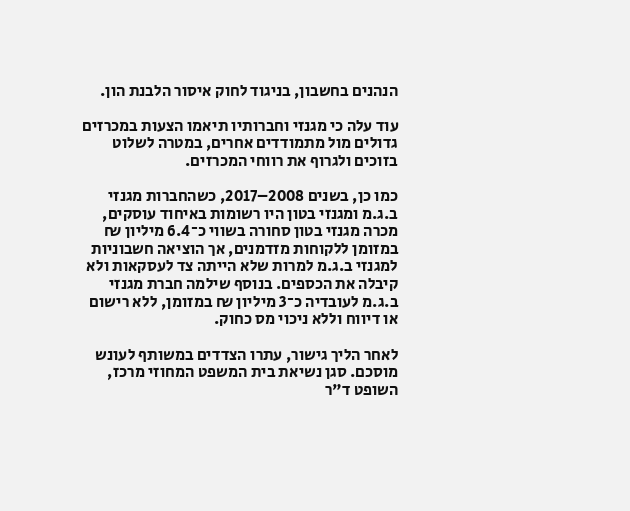הנהנים בחשבון, בניגוד לחוק איסור הלבנת הון.

עוד עלה כי מגנזי וחברותיו תיאמו הצעות במכרזים גדולים מול מתמודדים אחרים, במטרה לשלוט בזוכים ולגרוף את רווחי המכרזים.

כמו כן, בשנים 2008–2017, כשהחברות מגנזי ב.ג.מ ומגנזי בטון היו רשומות באיחוד עוסקים, מכרה מגנזי בטון סחורה בשווי כ־6.4 מיליון ₪ במזומן ללקוחות מזדמנים, אך הוציאה חשבוניות למגנזי ב.ג.מ למרות שלא הייתה צד לעסקאות ולא קיבלה את הכספים. בנוסף שילמה חברת מגנזי ב.ג.מ לעובדיה כ־3 מיליון ₪ במזומן, ללא רישום או דיווח וללא ניכוי מס כחוק.

לאחר הליך גישור, עתרו הצדדים במשותף לעונש מוסכם. סגן נשיאת בית המשפט המחוזי מרכז, השופט ד"ר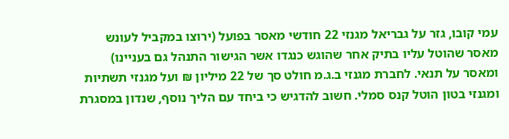עמי קובו, גזר על גבריאל מגנזי 22 חודשי מאסר בפועל (ירוצו במקביל לעונש מאסר שהוטל עליו בתיק אחר שהוגש כנגדו אשר הגישור התנהל גם בעניינו) ומאסר על תנאי. לחברת מגנזי ב.ג.מ חולט סך של 22 מיליון ₪ ועל מגנזי תשתיות ומגנזי בטון הוטל קנס סמלי. חשוב להדגיש כי ביחד עם הליך נוסף, שנדון במסגרת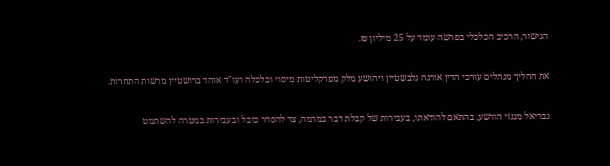הגישור, הרכיב הכלכלי בפרשה עומד על 25 מיליון ₪.

את ההליך מנהלים עורכי הדין אורנה גלבשטיין ויהושע מלק מפרקליטות מיסוי וכלכלה ועו"ד אוהד ברושטיין מרשות התחרות.

גבריאל מגנזי הורשע, בהתאם להודאתו, בעבירות של קבלת דבר במרמה, צד להסדר כובל ובעבירות במטרה להשתמט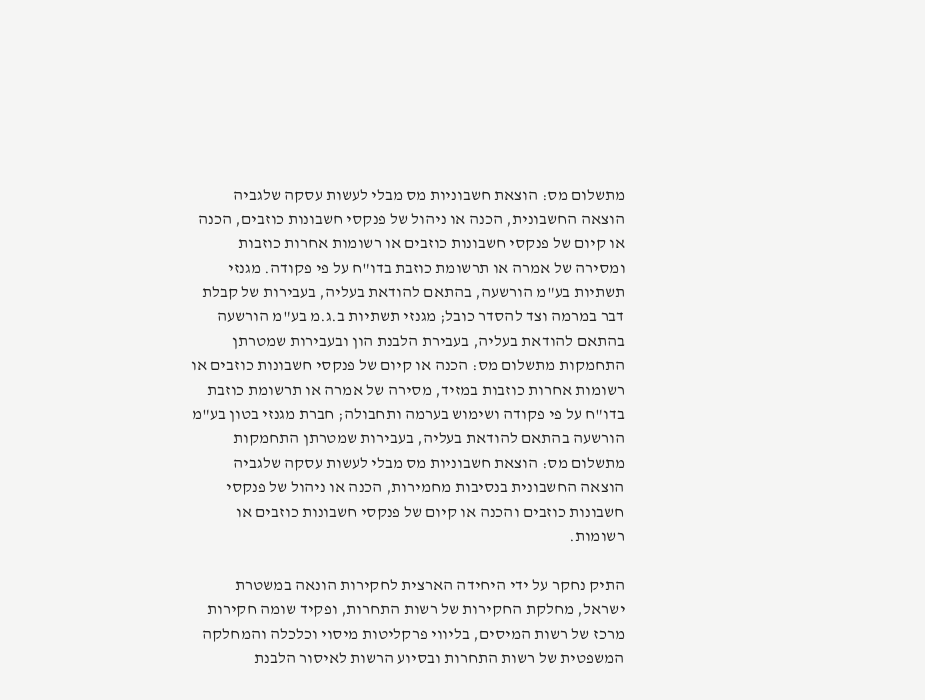מתשלום מס: הוצאת חשבוניות מס מבלי לעשות עסקה שלגביה הוצאה החשבונית, הכנה או ניהול של פנקסי חשבונות כוזבים, הכנה או קיום של פנקסי חשבונות כוזבים או רשומות אחרות כוזבות ומסירה של אמרה או תרשומת כוזבת בדו"ח על פי פקודה. מגנזי תשתיות בע"מ הורשעה, בהתאם להודאת בעליה, בעבירות של קבלת דבר במרמה וצד להסדר כובל; מגנזי תשתיות ב.ג.מ בע"מ הורשעה בהתאם להודאת בעליה, בעבירת הלבנת הון ובעבירות שמטרתן התחמקות מתשלום מס: הכנה או קיום של פנקסי חשבונות כוזבים או רשומות אחרות כוזבות במזיד, מסירה של אמרה או תרשומת כוזבת בדו"ח על פי פקודה ושימוש בערמה ותחבולה; חברת מגנזי בטון בע"מ הורשעה בהתאם להודאת בעליה, בעבירות שמטרתן התחמקות מתשלום מס: הוצאת חשבוניות מס מבלי לעשות עסקה שלגביה הוצאה החשבונית בנסיבות מחמירות, הכנה או ניהול של פנקסי חשבונות כוזבים והכנה או קיום של פנקסי חשבונות כוזבים או רשומות.

התיק נחקר על ידי היחידה הארצית לחקירות הונאה במשטרת ישראל, מחלקת החקירות של רשות התחרות, ופקיד שומה חקירות מרכז של רשות המיסים, בליווי פרקליטות מיסוי וכלכלה והמחלקה המשפטית של רשות התחרות ובסיוע הרשות לאיסור הלבנת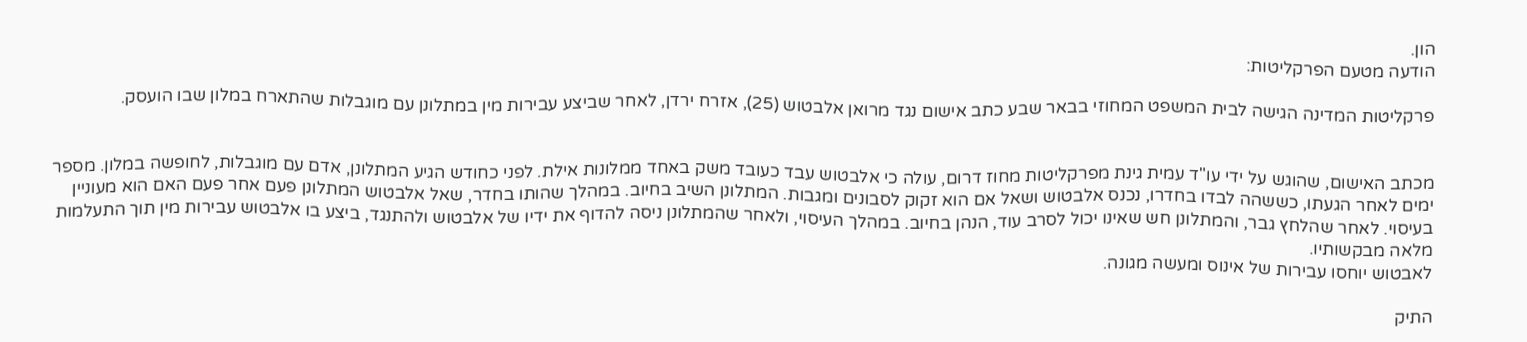הון.
הודעה מטעם הפרקליטות:

פרקליטות המדינה הגישה לבית המשפט המחוזי בבאר שבע כתב אישום נגד מרואן אלבטוש (25), אזרח ירדן, לאחר שביצע עבירות מין במתלונן עם מוגבלות שהתארח במלון שבו הועסק.


מכתב האישום, שהוגש על ידי עו"ד עמית גינת מפרקליטות מחוז דרום, עולה כי אלבטוש עבד כעובד משק באחד ממלונות אילת. לפני כחודש הגיע המתלונן, אדם עם מוגבלות, לחופשה במלון. מספר ימים לאחר הגעתו, כששהה לבדו בחדרו, נכנס אלבטוש ושאל אם הוא זקוק לסבונים ומגבות. המתלונן השיב בחיוב. במהלך שהותו בחדר, שאל אלבטוש המתלונן פעם אחר פעם האם הוא מעוניין בעיסוי. לאחר שהלחץ גבר, והמתלונן חש שאינו יכול לסרב עוד, הנהן בחיוב. במהלך העיסוי, ולאחר שהמתלונן ניסה להדוף את ידיו של אלבטוש ולהתנגד, ביצע בו אלבטוש עבירות מין תוך התעלמות מלאה מבקשותיו.
לאבטוש יוחסו עבירות של אינוס ומעשה מגונה.

התיק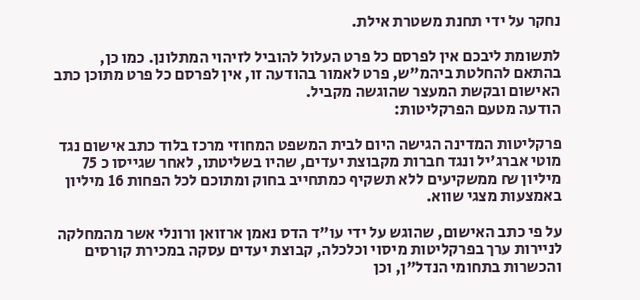נחקר על ידי תחנת משטרת אילת.

לתשומת ליבכם אין לפרסם כל פרט העלול להוביל לזיהוי המתלונן. כמו כן, בהתאם להחלטת ביהמ"ש, פרט לאמור בהודעה זו, אין לפרסם כל פרט מתוכן כתב האישום ובקשת המעצר שהוגשה מקביל.
הודעה מטעם הפרקליטות:

פרקליטות המדינה הגישה היום לבית המשפט המחוזי מרכז בלוד כתב אישום נגד מוטי אברג'יל ונגד חברות מקבוצת יעדים, שהיו בשליטתו, לאחר שגייסו כ 75 מיליון ₪ ממשקיעים ללא תשקיף כמתחייב בחוק ומתוכם לכל הפחות 16 מיליון באמצעות מצגי שווא.

על פי כתב האישום, שהוגש על ידי עו"ד הדס נאמן ארזואן ורונלי אשר מהמחלקה לניירות ערך בפרקליטות מיסוי וכלכלה, קבוצת יעדים עסקה במכירת קורסים והכשרות בתחומי הנדל"ן, וכן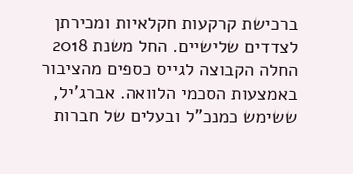ברכישת קרקעות חקלאיות ומכירתן לצדדים שלישיים. החל משנת 2018 החלה הקבוצה לגייס כספים מהציבור באמצעות הסכמי הלוואה. אברג'יל, ששימש כמנכ"ל ובעלים של חברות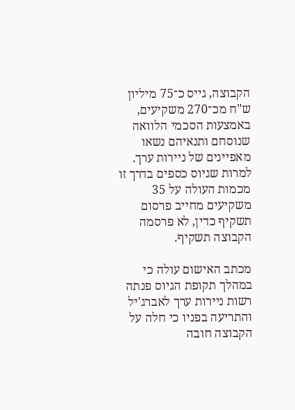הקבוצה, גייס כ־75 מיליון ש"ח מכ־270 משקיעים, באמצעות הסכמי הלוואה שנוסחם ותנאיהם נשאו מאפיינים של ניירות ערך. למרות שגיוס כספים בדרך זו מכמות העולה על 35 משקיעים מחייב פרסום תשקיף כדין, לא פרסמה הקבוצה תשקיף.

מכתב האישום עולה כי במהלך תקופת הגיוס פנתה רשות ניירות ערך לאברג'יל והתריעה בפניו כי חלה על הקבוצה חובה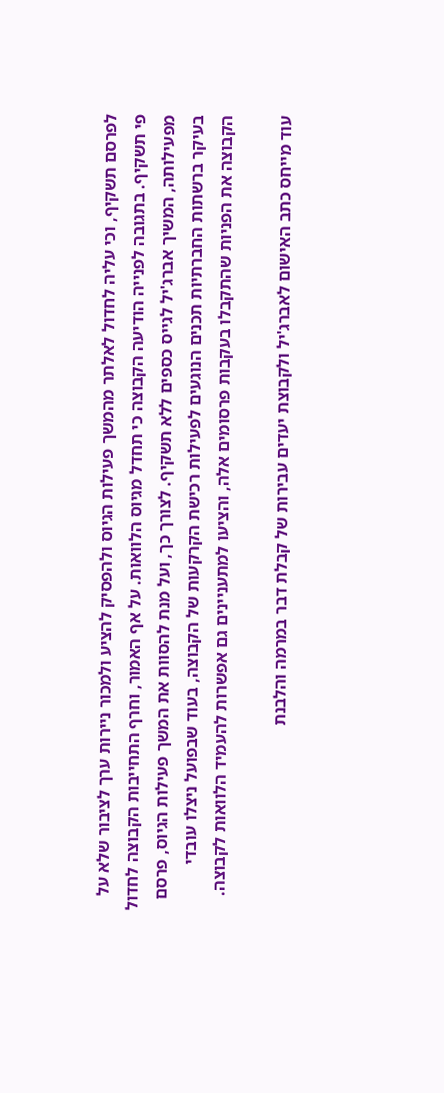לפרסם תשקיף, וכי עליה לחדול לאלתר מהמשך פעילות הגיוס ולהפסיק להציע ולמכור ניירות ערך לציבור שלא על פי תשקיף. בתגובה לפנייה הודיעה הקבוצה כי תחדל מגיוס הלוואות. על אף האמור, וחרף התחייבות הקבוצה לחדול מפעילותה, המשיך אברג'יל לגייס כספים ללא תשקיף. לצורך כך, ועל מנת להסוות את המשך פעילות הגיוס, פרסם בעיקר ברשתות החברתיות תכנים הנוגעים לפעילות רכישת הקרקעות של הקבוצה, בעוד שבפועל ניצלו עובדי הקבוצה את הפניות שהתקבלו בעקבות פרסומים אלה, והציעו למתעניינים גם אפשרות להעמיד הלוואות לקבוצה.

עוד מייחס כתב האישום לאברג'יל ולקבוצת יעדים עבירות של קבלת דבר במרמה והלבנת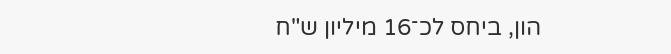הון, ביחס לכ־16 מיליון ש"ח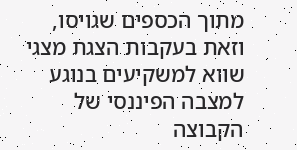מתוך הכספים שגויסו, וזאת בעקבות הצגת מצגי שווא למשקיעים בנוגע למצבה הפיננסי של הקבוצה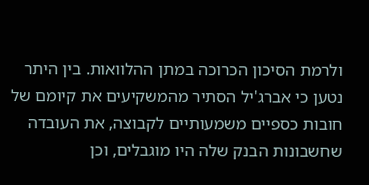ולרמת הסיכון הכרוכה במתן ההלוואות. בין היתר נטען כי אברג'יל הסתיר מהמשקיעים את קיומם של חובות כספיים משמעותיים לקבוצה, את העובדה שחשבונות הבנק שלה היו מוגבלים, וכן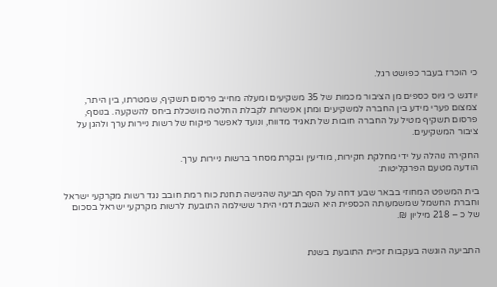כי הוכרז בעבר כפושט רגל.

יודגש כי גיוס כספים מן הציבור מכמות של 35 משקיעים ומעלה מחייב פרסום תשקיף, שמטרתו, בין היתר, צמצום פערי מידע בין החברה למשקיעים ומתן אפשרות לקבלת החלטה מושכלת ביחס להשקעה. בנוסף, פרסום תשקיף מטיל על החברה חובות של תאגיד מדווח, ונועד לאפשר פיקוח של רשות ניירות ערך ולהגן על ציבור המשקיעים.

החקירה נוהלה על ידי מחלקת חקירות, מודיעין ובקרת מסחר ברשות ניירות ערך.
הודעה מטעם הפרקליטות:

בית המשפט המחוזי בבאר שבע דחה על הסף תביעה שהגישה תחנת כוח רמת חובב נגד רשות מקרקעי ישראל וחברת החשמל שמשמעותה הכספית היא השבת דמי היתר ששילמה התובעת לרשות מקרקעי ישראל בסכום של כ – 218 מיליון ₪.


התביעה הוגשה בעקבות זכיית התובעת בשנת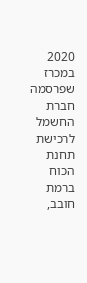2020 במכרז שפרסמה חברת החשמל לרכישת תחנת הכוח ברמת חובב,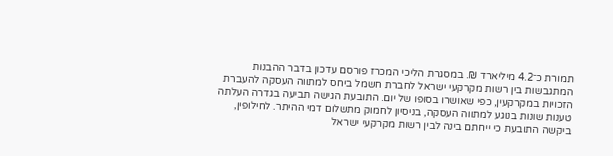תמורת כ־4.2 מיליארד ₪. במסגרת הליכי המכרז פורסם עדכון בדבר ההבנות המתגבשות בין רשות מקרקעי ישראל לחברת חשמל ביחס למתווה העסקה להעברת הזכויות במקרקעין, כפי שאושרו בסופו של יום. התובעת הגישה תביעה בגדרה העלתה טענות שונות בנוגע למתווה העסקה, בניסיון לחמוק מתשלום דמי ההיתר. לחילופין, ביקשה התובעת כי ייחתם בינה לבין רשות מקרקעי ישראל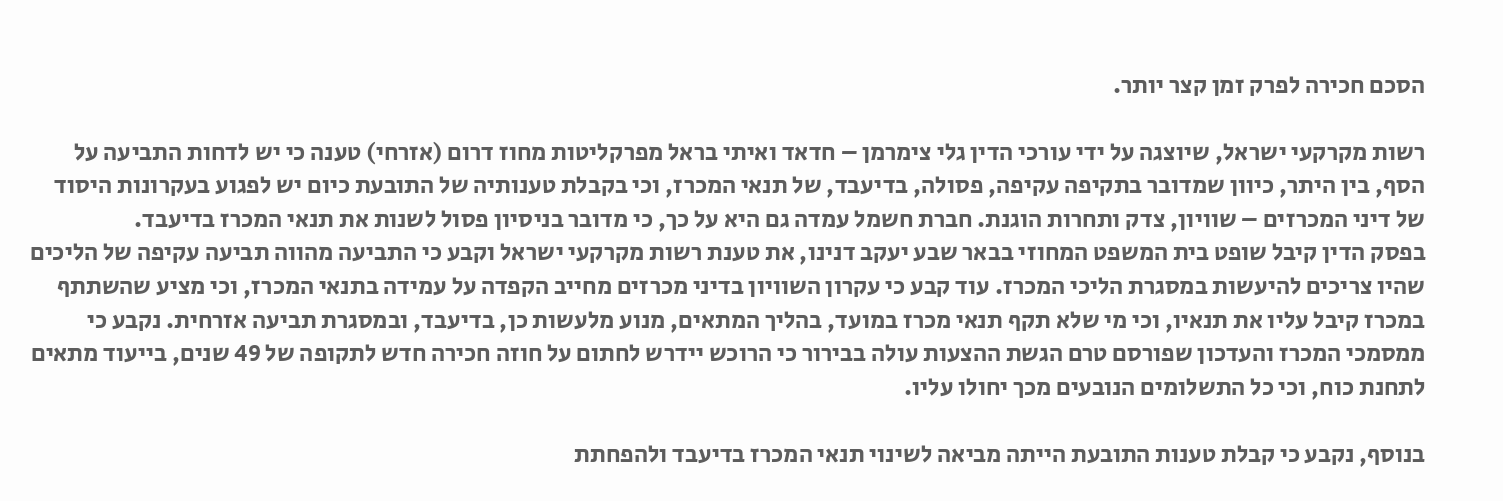הסכם חכירה לפרק זמן קצר יותר.

רשות מקרקעי ישראל, שיוצגה על ידי עורכי הדין גלי צימרמן – חדאד ואיתי בראל מפרקליטות מחוז דרום (אזרחי) טענה כי יש לדחות התביעה על הסף, בין היתר, כיוון שמדובר בתקיפה עקיפה, פסולה, בדיעבד, של תנאי המכרז, וכי בקבלת טענותיה של התובעת כיום יש לפגוע בעקרונות היסוד של דיני המכרזים – שוויון, צדק ותחרות הוגנת. חברת חשמל עמדה גם היא על כך, כי מדובר בניסיון פסול לשנות את תנאי המכרז בדיעבד.
בפסק הדין קיבל שופט בית המשפט המחוזי בבאר שבע יעקב דנינו, את טענת רשות מקרקעי ישראל וקבע כי התביעה מהווה תביעה עקיפה של הליכים שהיו צריכים להיעשות במסגרת הליכי המכרז. עוד קבע כי עקרון השוויון בדיני מכרזים מחייב הקפדה על עמידה בתנאי המכרז, וכי מציע שהשתתף במכרז קיבל עליו את תנאיו, וכי מי שלא תקף תנאי מכרז במועד, בהליך המתאים, מנוע מלעשות כן, בדיעבד, ובמסגרת תביעה אזרחית. נקבע כי ממסמכי המכרז והעדכון שפורסם טרם הגשת ההצעות עולה בבירור כי הרוכש יידרש לחתום על חוזה חכירה חדש לתקופה של 49 שנים, בייעוד מתאים לתחנת כוח, וכי כל התשלומים הנובעים מכך יחולו עליו.

בנוסף, נקבע כי קבלת טענות התובעת הייתה מביאה לשינוי תנאי המכרז בדיעבד ולהפחתת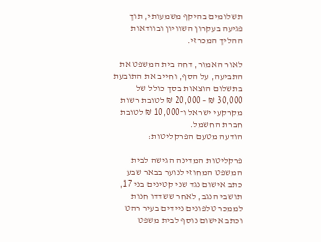תשלומים בהיקף משמעותי, תוך פגיעה בעקרון השוויון ובוודאות ההליך המכרזי.

לאור האמור, דחה בית המשפט את התביעה, על הסף, וחייב את התובעת בתשלום הוצאות בסך כולל של 30,000 ₪ – 20,000 ₪ לטובת רשות מקרקעי ישראל ו־10,000 ₪ לטובת חברת החשמל.
הודעה מטעם הפרקליטות:

פרקליטות המדינה הגישה לבית המשפט המחוזי לנוער בבאר שבע כתב אישום נגד שני קטינים בני 17, תושבי הנגב, לאחר ששדדו חנות לממכר טלפונים ניידים בעיר רהט וכתב אישום נוסף לבית משפט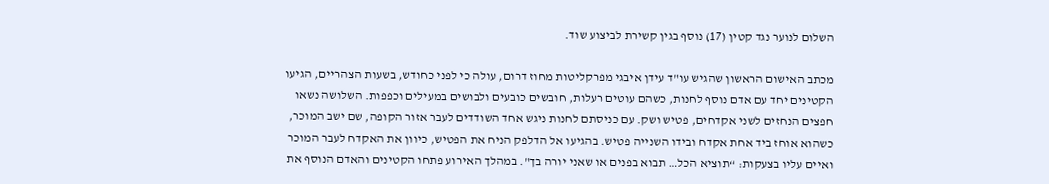השלום לנוער נגד קטין (17) נוסף בגין קשירת לביצוע שוד.

מכתב האישום הראשון שהגיש עו"ד עידן איבגי מפרקליטות מחוז דרום, עולה כי לפני כחודש, בשעות הצהריים, הגיעו הקטינים יחד עם אדם נוסף לחנות, כשהם עוטים רעלות, חובשים כובעים ולבושים במעילים וכפפות. השלושה נשאו חפצים הנחזים לשני אקדחים, פטיש ושק. עם כניסתם לחנות ניגש אחד השודדים לעבר אזור הקופה, שם ישב המוכר, כשהוא אוחז ביד אחת אקדח ובידו השנייה פטיש. בהגיעו אל הדלפק הניח את הפטיש, כיוון את האקדח לעבר המוכר ואיים עליו בצעקות: “תוציא הכל… תבוא בפנים או שאני יורה בך". במהלך האירוע פתחו הקטינים והאדם הנוסף את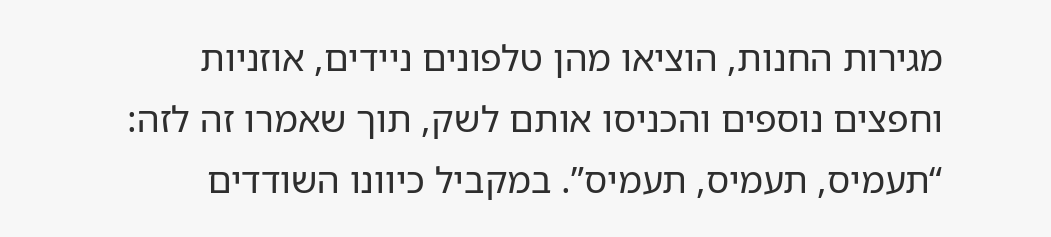מגירות החנות, הוציאו מהן טלפונים ניידים, אוזניות וחפצים נוספים והכניסו אותם לשק, תוך שאמרו זה לזה: “תעמיס, תעמיס, תעמיס”. במקביל כיוונו השודדים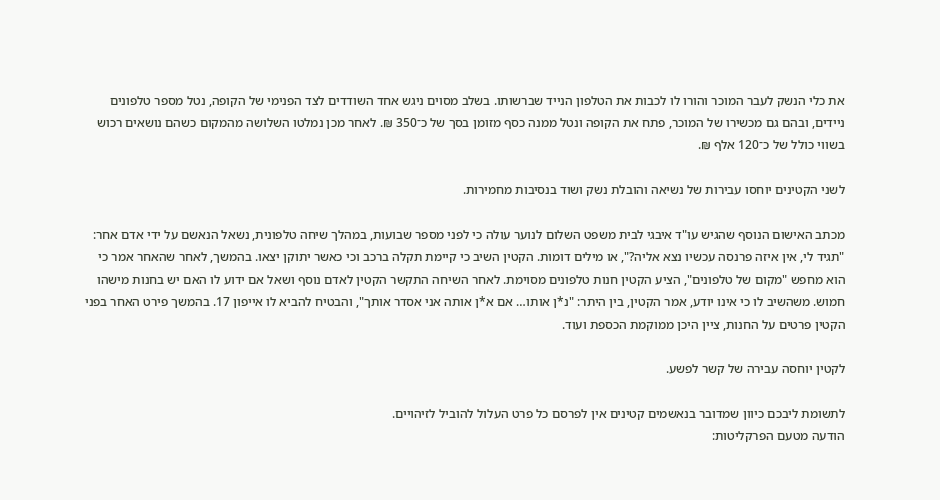את כלי הנשק לעבר המוכר והורו לו לכבות את הטלפון הנייד שברשותו. בשלב מסוים ניגש אחד השודדים לצד הפנימי של הקופה, נטל מספר טלפונים ניידים, ובהם גם מכשירו של המוכר, פתח את הקופה ונטל ממנה כסף מזומן בסך של כ־350 ₪. לאחר מכן נמלטו השלושה מהמקום כשהם נושאים רכוש בשווי כולל של כ־120 אלף ₪.

לשני הקטינים יוחסו עבירות של נשיאה והובלת נשק ושוד בנסיבות מחמירות.

מכתב האישום הנוסף שהגיש עו"ד איבגי לבית משפט השלום לנוער עולה כי לפני מספר שבועות, במהלך שיחה טלפונית, נשאל הנאשם על ידי אדם אחר: "תגיד לי, אין איזה פרנסה עכשיו נצא אליה?", או מילים דומות. הקטין השיב כי קיימת תקלה ברכב וכי כאשר יתוקן יצאו. בהמשך, לאחר שהאחר אמר כי הוא מחפש "מקום של טלפונים", הציע הקטין חנות טלפונים מסוימת. לאחר השיחה התקשר הקטין לאדם נוסף ושאל אם ידוע לו האם יש בחנות מישהו חמוש. משהשיב לו כי אינו יודע, אמר הקטין, בין היתר: "נ*ן אותו… אם א*ן אותה אני אסדר אותך", והבטיח להביא לו אייפון 17. בהמשך פירט האחר בפני הקטין פרטים על החנות, ציין היכן ממוקמת הכספת ועוד.

לקטין יוחסה עבירה של קשר לפשע.

לתשומת ליבכם כיוון שמדובר בנאשמים קטינים אין לפרסם כל פרט העלול להוביל לזיהויים.
הודעה מטעם הפרקליטות: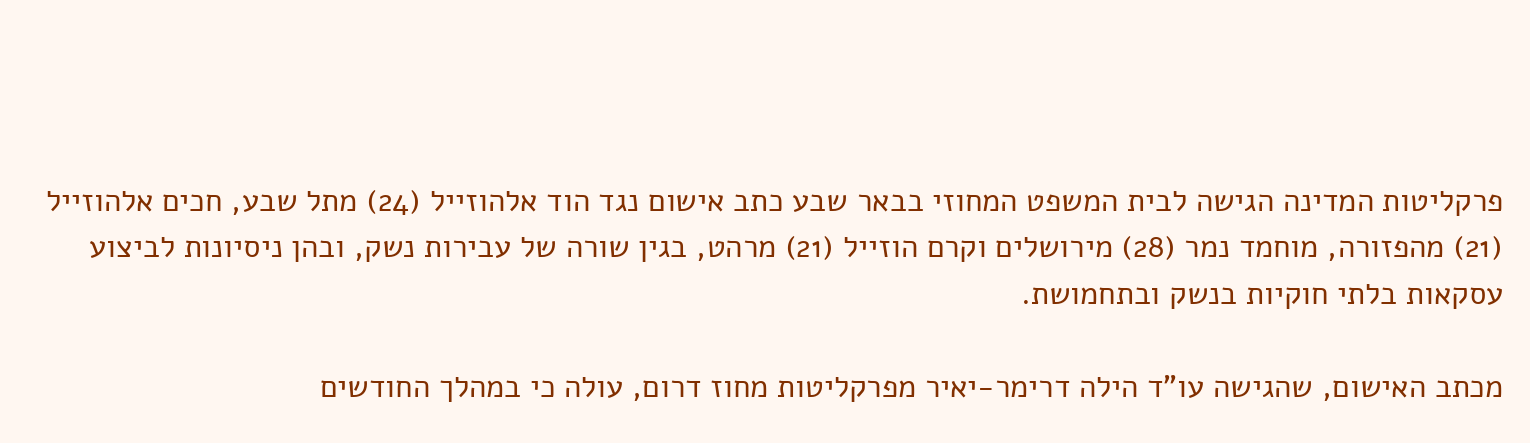פרקליטות המדינה הגישה לבית המשפט המחוזי בבאר שבע כתב אישום נגד הוד אלהוזייל (24) מתל שבע, חכים אלהוזייל (21) מהפזורה, מוחמד נמר (28) מירושלים וקרם הוזייל (21) מרהט, בגין שורה של עבירות נשק, ובהן ניסיונות לביצוע עסקאות בלתי חוקיות בנשק ובתחמושת.

מכתב האישום, שהגישה עו"ד הילה דרימר-יאיר מפרקליטות מחוז דרום, עולה כי במהלך החודשים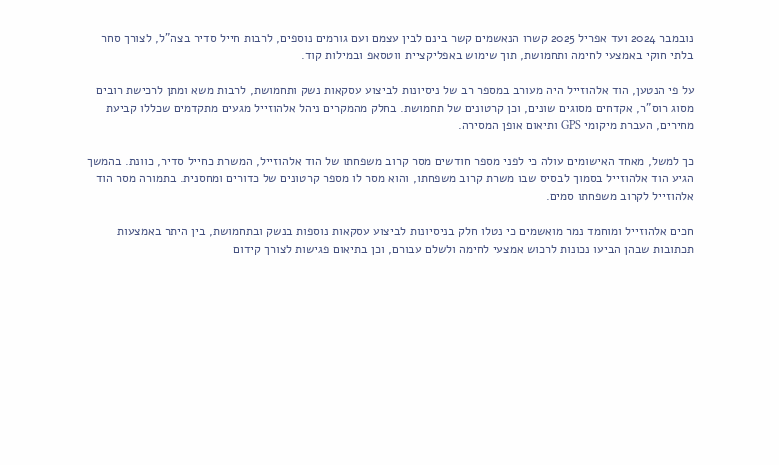נובמבר 2024 ועד אפריל 2025 קשרו הנאשמים קשר בינם לבין עצמם ועם גורמים נוספים, לרבות חייל סדיר בצה"ל, לצורך סחר בלתי חוקי באמצעי לחימה ותחמושת, תוך שימוש באפליקציית ווטסאפ ובמילות קוד.

על פי הנטען, הוד אלהוזייל היה מעורב במספר רב של ניסיונות לביצוע עסקאות נשק ותחמושת, לרבות משא ומתן לרכישת רובים מסוג רוס"ר, אקדחים מסוגים שונים, וכן קרטונים של תחמושת. בחלק מהמקרים ניהל אלהוזייל מגעים מתקדמים שכללו קביעת מחירים, העברת מיקומי GPS ותיאום אופן המסירה.

כך למשל, מאחד האישומים עולה כי לפני מספר חודשים מסר קרוב משפחתו של הוד אלהוזייל, המשרת כחייל סדיר, כוונת. בהמשך הגיע הוד אלהוזייל בסמוך לבסיס שבו משרת קרוב משפחתו, והוא מסר לו מספר קרטונים של כדורים ומחסנית. בתמורה מסר הוד אלהוזייל לקרוב משפחתו סמים.

חכים אלהוזייל ומוחמד נמר מואשמים כי נטלו חלק בניסיונות לביצוע עסקאות נוספות בנשק ובתחמושת, בין היתר באמצעות תכתובות שבהן הביעו נכונות לרכוש אמצעי לחימה ולשלם עבורם, וכן בתיאום פגישות לצורך קידום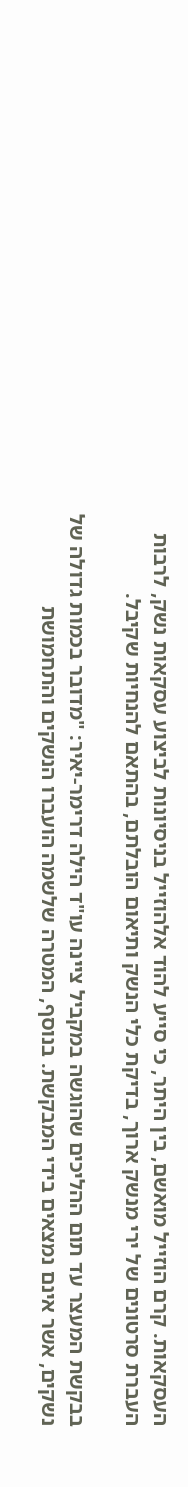העסקאות. קרם הוזייל מואשם, בין היתר, כי סייע להוד אלהוזייל בניסיונות לביצוע עסקאות נשק, לרבות העברת סרטונים של ירי מנשק ארוך, בדיקת כלי הנשק ותיאום הובלתם, בהתאם להנחיות שקיבל.

בבקשת המעצר עד תום ההליכים שהוגשה במקביל ציינה עו"ד הילה דרימר-יאיר: "מדובר בכמות גדולה של נשקים, אשר אינם נמצאים בידי המבקשת. בנוסף, המטרה שלשמה הועברו הנשקים והתחמושת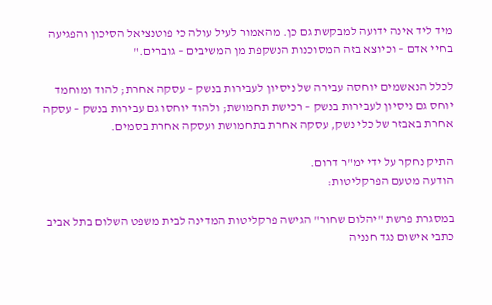מיד ליד אינה ידועה למבקשת גם כן. מהאמור לעיל עולה כי פוטנציאל הסיכון והפגיעה בחיי אדם – וכיוצא בזה המסוכנות הנשקפת מן המשיבים – גוברים."

לכלל הנאשמים יוחסה עבירה של ניסיון לעבירות בנשק – עסקה אחרת; להוד ומוחמד יוחס גם ניסיון לעבירות בנשק – רכישת תחמושת; ולהוד יוחסו גם עבירות בנשק – עסקה אחרת באבזר של כלי נשק, עסקה אחרת בתחמושת ועסקה אחרת בסמים.

התיק נחקר על ידי ימ"ר דרום.
הודעה מטעם הפרקליטות:

במסגרת פרשת "יהלום שחור" הגישה פרקליטות המדינה לבית משפט השלום בתל אביב כתבי אישום נגד חנניה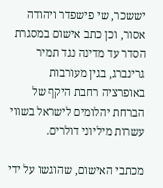יששכר, שי פישפדר ויהודה אסור, וכן כתב אישום במסגרת הסדר עד מדינה נגד תמיר גרינברג, בגין מעורבות באופרציה רחבת היקף של הברחת יהלומים לישראל בשווי עשרות מיליוני דולרים.

מכתבי האישום, שהוגשו על ידי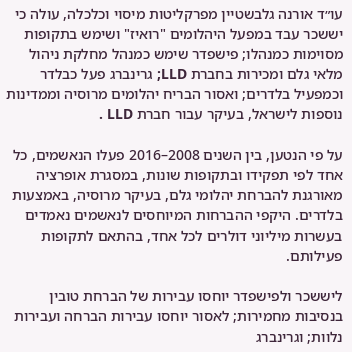עו״ד אורנה גלבשטיין מפרקליטות מיסוי וכלכלה, עולה כי יששכר עבד במפעל היהלומים "רואיז" ושימש בתקופות מסוימות כמנהלו; פישפדר שימש כמנהל מחלקת ניהול מלאי גלם ומכירות בחברת LLD; גרינברג פעל כבלדר וכמפעיל בלדרים; ואסור הבריח יהלומים מרוסיה וממדינות נוספות לישראל, בעיקר עבור חברת LLD .

על פי הנטען, בין השנים 2008–2016 פעלו הנאשמים, כל אחד לפי תפקידו ובתקופות שונות, במסגרת אופרציה מאורגנת להברחת יהלומי גלם, בעיקר מרוסיה, באמצעות בלדרים. היקפי ההברחות המיוחסים לנאשמים נאמדים בעשרות מיליוני דולרים לכל אחד, בהתאם לתקופות פעילותם.

ליששכר ולפישפדר יוחסו עבירות של הברחת טובין בנסיבות מחמירות; לאסור יוחסו עבירות הברחה ועבירות נלוות; וגרינברג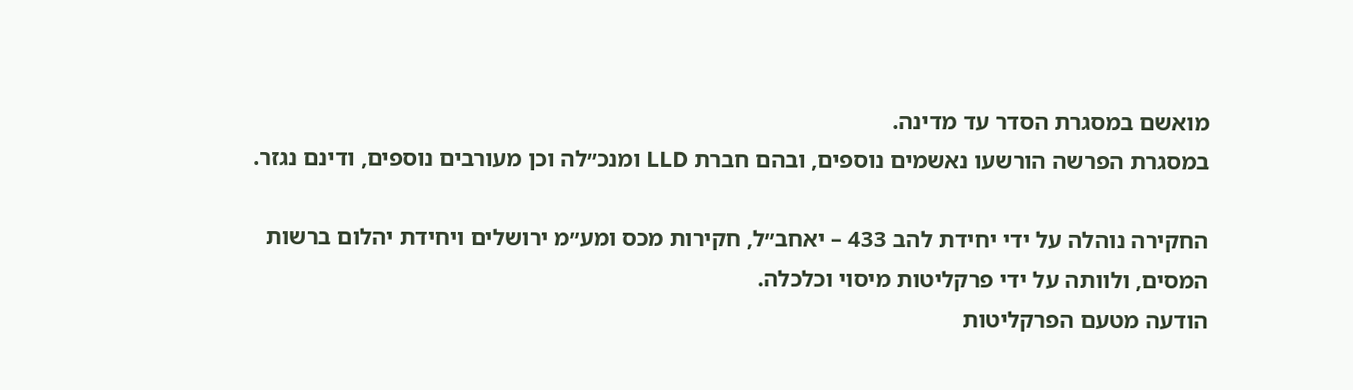מואשם במסגרת הסדר עד מדינה.
במסגרת הפרשה הורשעו נאשמים נוספים, ובהם חברת LLD ומנכ״לה וכן מעורבים נוספים, ודינם נגזר.

החקירה נוהלה על ידי יחידת להב 433 – יאחב״ל, חקירות מכס ומע״מ ירושלים ויחידת יהלום ברשות המסים, ולוותה על ידי פרקליטות מיסוי וכלכלה.
הודעה מטעם הפרקליטות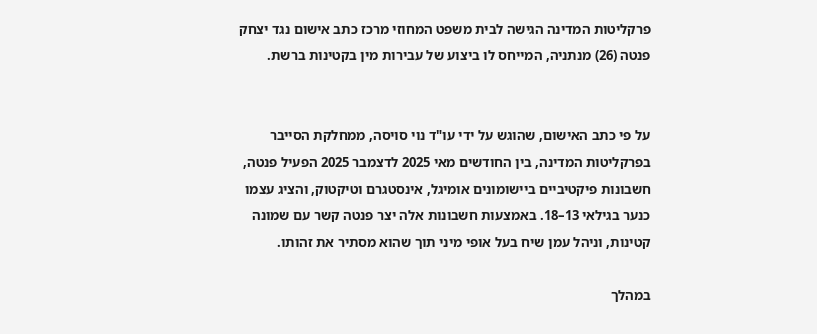פרקליטות המדינה הגישה לבית משפט המחוזי מרכז כתב אישום נגד יצחק פנטה (26) מנתניה, המייחס לו ביצוע של עבירות מין בקטינות ברשת.


על פי כתב האישום, שהוגש על ידי עו"ד נוי סויסה, ממחלקת הסייבר בפרקליטות המדינה, בין החודשים מאי 2025 לדצמבר 2025 הפעיל פנטה, חשבונות פיקטיביים ביישומונים אומיגל, אינסטגרם וטיקטוק, והציג עצמו כנער בגילאי 13–18. באמצעות חשבונות אלה יצר פנטה קשר עם שמונה קטינות, וניהל עמן שיח בעל אופי מיני תוך שהוא מסתיר את זהותו.

במהלך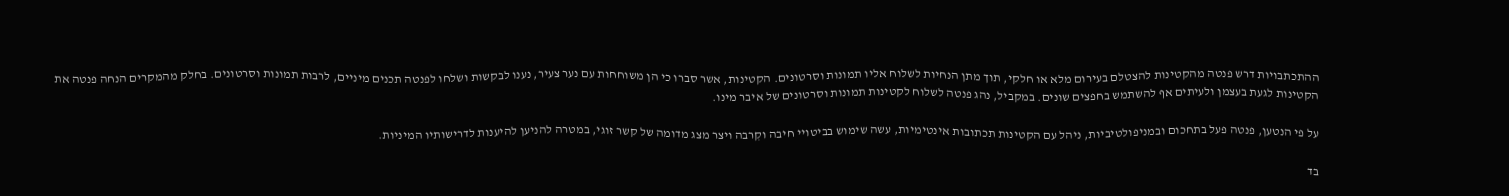ההתכתבויות דרש פנטה מהקטינות להצטלם בעירום מלא או חלקי, תוך מתן הנחיות לשלוח אליו תמונות וסרטונים. הקטינות, אשר סברו כי הן משוחחות עם נער צעיר, נענו לבקשות ושלחו לפנטה תכנים מיניים, לרבות תמונות וסרטונים. בחלק מהמקרים הנחה פנטה את הקטינות לגעת בעצמן ולעיתים אף להשתמש בחפצים שונים. במקביל, נהג פנטה לשלוח לקטינות תמונות וסרטונים של איבר מינו.

על פי הנטען, פנטה פעל בתחכום ובמניפולטיביות, ניהל עם הקטינות תכתובות אינטימיות, עשה שימוש בביטויי חיבה וקִרבה ויצר מצג מדומה של קשר זוגי, במטרה להניען להיענות לדרישותיו המיניות.

בד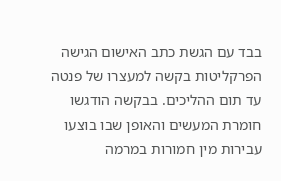בבד עם הגשת כתב האישום הגישה הפרקליטות בקשה למעצרו של פנטה עד תום ההליכים. בבקשה הודגשו חומרת המעשים והאופן שבו בוצעו עבירות מין חמורות במרמה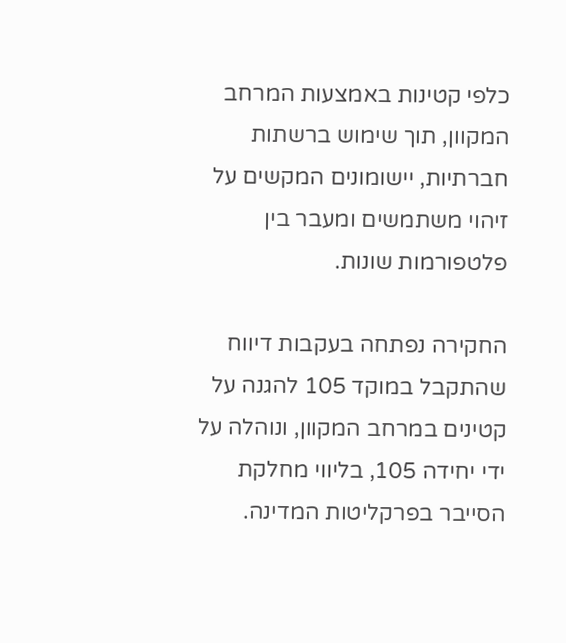כלפי קטינות באמצעות המרחב המקוון, תוך שימוש ברשתות חברתיות, יישומונים המקשים על זיהוי משתמשים ומעבר בין פלטפורמות שונות.

החקירה נפתחה בעקבות דיווח שהתקבל במוקד 105 להגנה על קטינים במרחב המקוון, ונוהלה על ידי יחידה 105, בליווי מחלקת הסייבר בפרקליטות המדינה.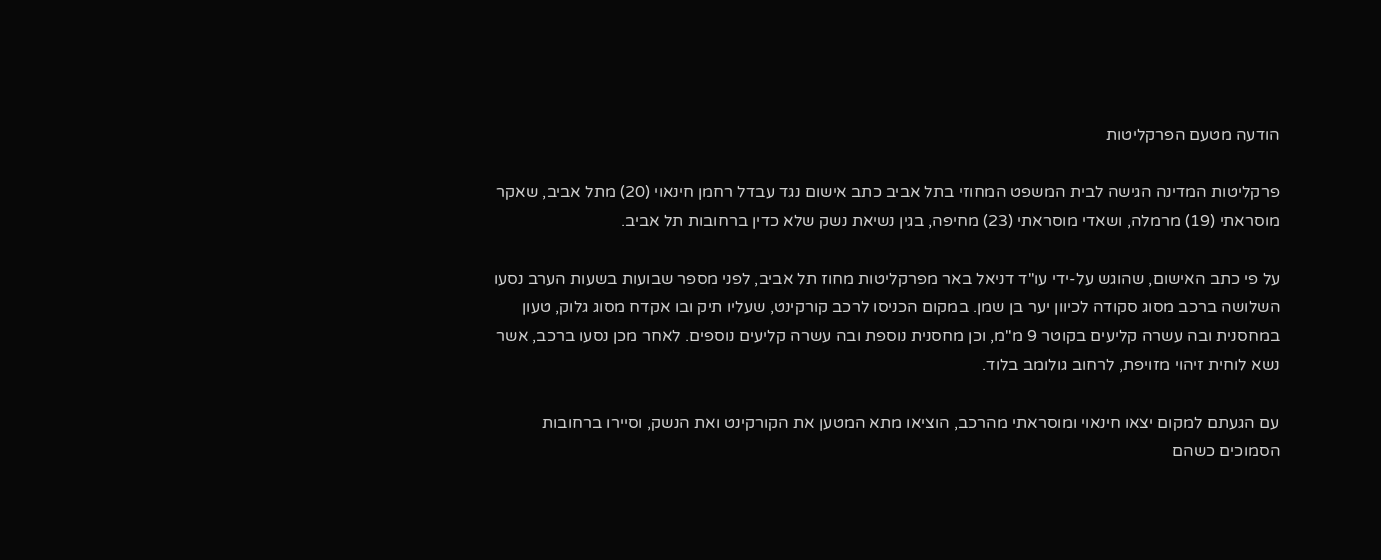הודעה מטעם הפרקליטות

פרקליטות המדינה הגישה לבית המשפט המחוזי בתל אביב כתב אישום נגד עבדל רחמן חינאוי (20) מתל אביב, שאקר מוסראתי (19) מרמלה, ושאדי מוסראתי (23) מחיפה, בגין נשיאת נשק שלא כדין ברחובות תל אביב.

על פי כתב האישום, שהוגש על-ידי עו"ד דניאל באר מפרקליטות מחוז תל אביב, לפני מספר שבועות בשעות הערב נסעו השלושה ברכב מסוג סקודה לכיוון יער בן שמן. במקום הכניסו לרכב קורקינט, שעליו תיק ובו אקדח מסוג גלוק, טעון במחסנית ובה עשרה קליעים בקוטר 9 מ"מ, וכן מחסנית נוספת ובה עשרה קליעים נוספים. לאחר מכן נסעו ברכב, אשר נשא לוחית זיהוי מזויפת, לרחוב גולומב בלוד.

עם הגעתם למקום יצאו חינאוי ומוסראתי מהרכב, הוציאו מתא המטען את הקורקינט ואת הנשק, וסיירו ברחובות הסמוכים כשהם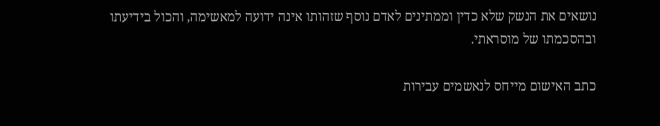נושאים את הנשק שלא כדין וממתינים לאדם נוסף שזהותו אינה ידועה למאשימה, והכול בידיעתו ובהסכמתו של מוסראתי.

כתב האישום מייחס לנאשמים עבירות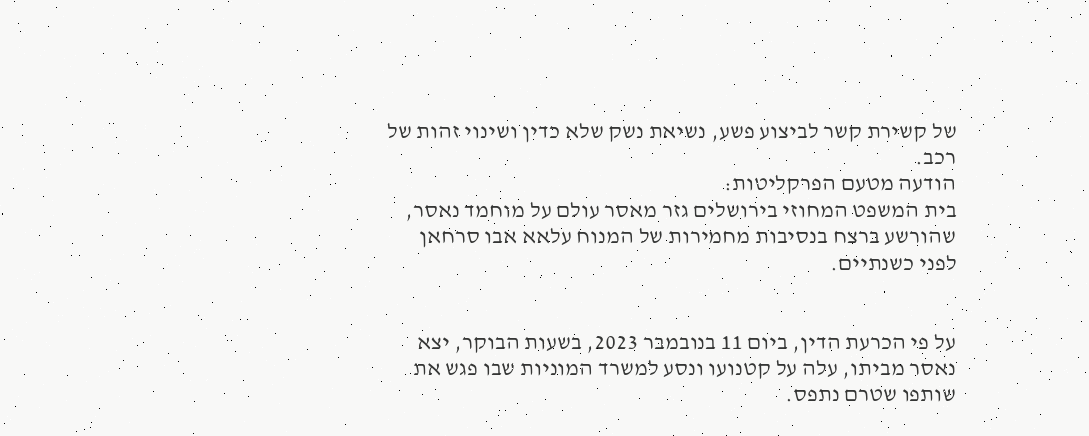של קשירת קשר לביצוע פשע, נשיאת נשק שלא כדין ושינוי זהות של רכב.
הודעה מטעם הפרקליטות:
בית המשפט המחוזי בירושלים גזר מאסר עולם על מוחמד נאסר, שהורשע ברצח בנסיבות מחמירות של המנוח עלאא אבו סרחאן לפני כשנתיים.


על פי הכרעת הדין, ביום 11 בנובמבר 2023, בשעות הבוקר, יצא נאסר מביתו, עלה על קטנועו ונסע למשרד המוניות שבו פגש את שותפו שטרם נתפס.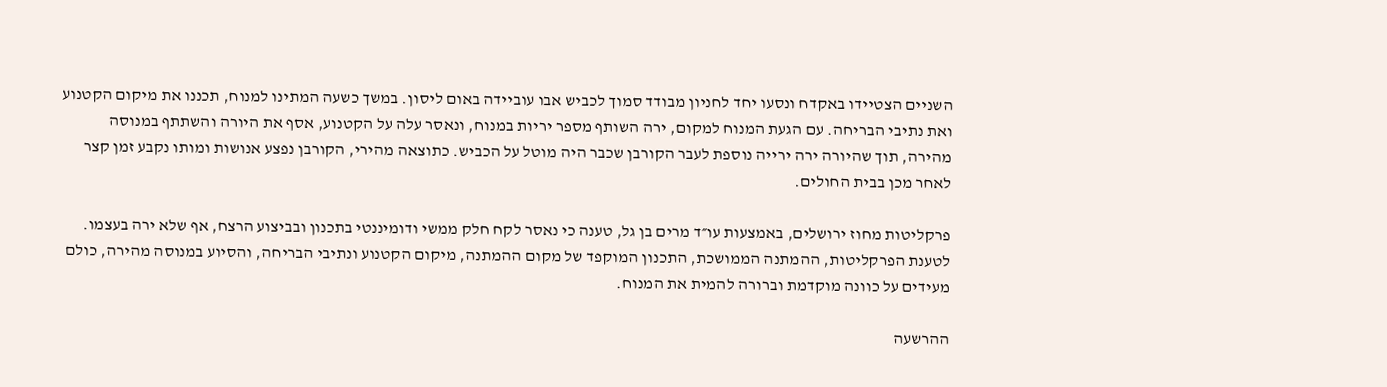השניים הצטיידו באקדח ונסעו יחד לחניון מבודד סמוך לכביש אבו עוביידה באום ליסון. במשך כשעה המתינו למנוח, תכננו את מיקום הקטנוע ואת נתיבי הבריחה. עם הגעת המנוח למקום, ירה השותף מספר יריות במנוח, ונאסר עלה על הקטנוע, אסף את היורה והשתתף במנוסה מהירה, תוך שהיורה ירה ירייה נוספת לעבר הקורבן שכבר היה מוטל על הכביש. כתוצאה מהירי, הקורבן נפצע אנושות ומותו נקבע זמן קצר לאחר מכן בבית החולים.

פרקליטות מחוז ירושלים, באמצעות עו״ד מרים בן גל, טענה כי נאסר לקח חלק ממשי ודומיננטי בתכנון ובביצוע הרצח, אף שלא ירה בעצמו. לטענת הפרקליטות, ההמתנה הממושכת, התכנון המוקפד של מקום ההמתנה, מיקום הקטנוע ונתיבי הבריחה, והסיוע במנוסה מהירה, כולם מעידים על כוונה מוקדמת וברורה להמית את המנוח.

ההרשעה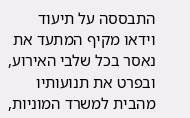התבססה על תיעוד וידאו מקיף המתעד את נאסר בכל שלבי האירוע, ובפרט את תנועותיו מהבית למשרד המוניות,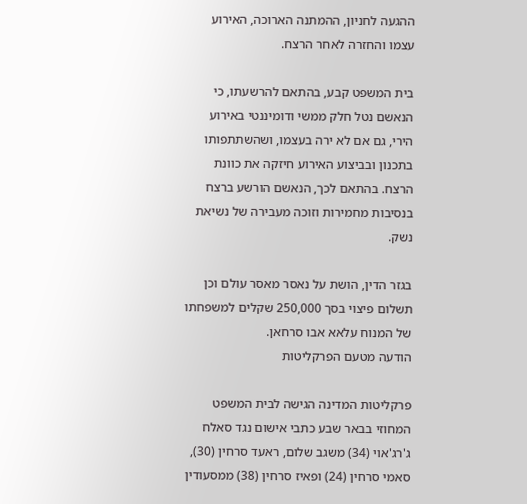ההגעה לחניון, ההמתנה הארוכה, האירוע עצמו והחזרה לאחר הרצח.

בית המשפט קבע, בהתאם להרשעתו, כי הנאשם נטל חלק ממשי ודומיננטי באירוע הירי, גם אם לא ירה בעצמו, ושהשתתפותו בתכנון ובביצוע האירוע חיזקה את כוונת הרצח. בהתאם לכך, הנאשם הורשע ברצח בנסיבות מחמירות וזוכה מעבירה של נשיאת נשק.

בגזר הדין, הושת על נאסר מאסר עולם וכן תשלום פיצוי בסך 250,000 שקלים למשפחתו של המנוח עלאא אבו סרחאן.
הודעה מטעם הפרקליטות

פרקליטות המדינה הגישה לבית המשפט המחוזי בבאר שבע כתבי אישום נגד סאלח ג'רג'אוי (34) משגב שלום, ראעד סרחין (30), סאמי סרחין (24) ופאיז סרחין (38) ממסעודין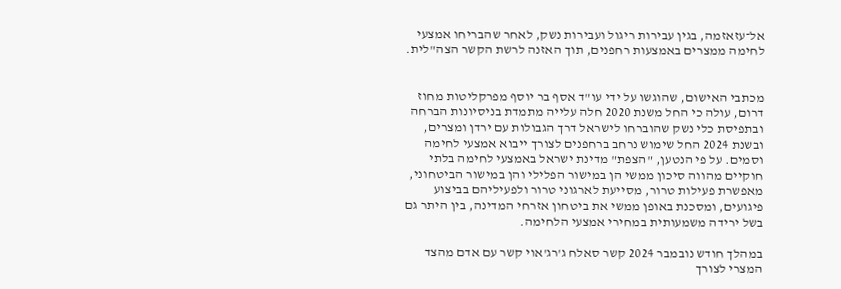אל־עזאזמה, בגין עבירות ריגול ועבירות נשק, לאחר שהבריחו אמצעי לחימה ממצרים באמצעות רחפנים, תוך האזנה לרשת הקשר הצה"לית.


מכתבי האישום, שהוגשו על ידי עו"ד אסף בר יוסף מפרקליטות מחוז דרום, עולה כי החל משנת 2020 חלה עלייה מתמדת בניסיונות הברחה ובתפיסת כלי נשק שהוברחו לישראל דרך הגבולות עם ירדן ומצרים, ובשנת 2024 החל שימוש נרחב ברחפנים לצורך ייבוא אמצעי לחימה וסמים. על פי הנטען, "הצפת" מדינת ישראל באמצעי לחימה בלתי חוקיים מהווה סיכון ממשי הן במישור הפלילי והן במישור הביטחוני, מאפשרת פעילות טרור, מסייעת לארגוני טרור ולפעיליהם בביצוע פיגועים, ומסכנת באופן ממשי את ביטחון אזרחי המדינה, בין היתר גם בשל ירידה משמעותית במחירי אמצעי הלחימה.

במהלך חודש נובמבר 2024 קשר סאלח ג'רג'אוי קשר עם אדם מהצד המצרי לצורך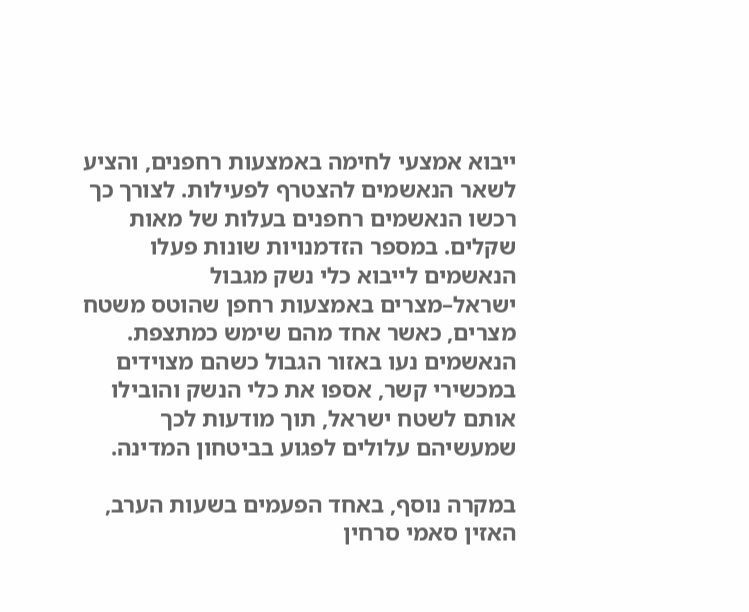ייבוא אמצעי לחימה באמצעות רחפנים, והציע לשאר הנאשמים להצטרף לפעילות. לצורך כך רכשו הנאשמים רחפנים בעלות של מאות שקלים. במספר הזדמנויות שונות פעלו הנאשמים לייבוא כלי נשק מגבול ישראל–מצרים באמצעות רחפן שהוטס משטח מצרים, כאשר אחד מהם שימש כמתצפת. הנאשמים נעו באזור הגבול כשהם מצוידים במכשירי קשר, אספו את כלי הנשק והובילו אותם לשטח ישראל, תוך מודעות לכך שמעשיהם עלולים לפגוע בביטחון המדינה.

במקרה נוסף, באחד הפעמים בשעות הערב, האזין סאמי סרחין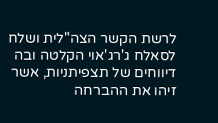לרשת הקשר הצה"לית ושלח לסאלח ג'רג'אוי הקלטה ובה דיווחים של תצפיתניות, אשר זיהו את ההברחה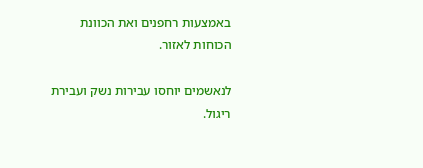באמצעות רחפנים ואת הכוונת הכוחות לאזור.

לנאשמים יוחסו עבירות נשק ועבירת ריגול.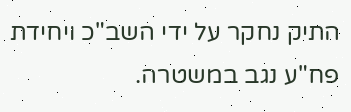התיק נחקר על ידי השב"כ ויחידת פח"ע נגב במשטרה.